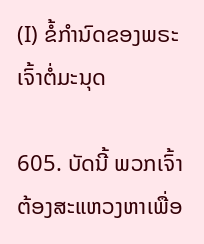(I) ຂໍ້ກຳນົດຂອງພຣະເຈົ້າຕໍ່ມະນຸດ

605. ບັດນີ້ ພວກເຈົ້າຕ້ອງສະແຫວງຫາເພື່ອ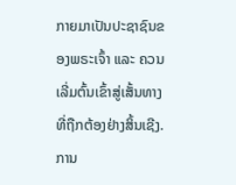ກາຍມາເປັນປະຊາຊົນຂອງພຣະເຈົ້າ ແລະ ຄວນເລີ່ມຕົ້ນເຂົ້າສູ່ເສັ້ນທາງທີ່ຖືກຕ້ອງຢ່າງສິ້ນເຊີງ. ການ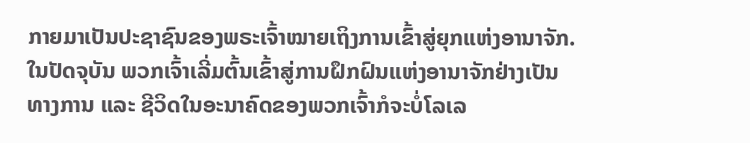ກາຍມາເປັນປະຊາຊົນຂອງພຣະເຈົ້າໝາຍເຖິງການເຂົ້າສູ່ຍຸກແຫ່ງອານາຈັກ. ໃນປັດຈຸບັນ ພວກເຈົ້າເລີ່ມຕົ້ນເຂົ້າສູ່ການຝຶກຝົນແຫ່ງອານາຈັກຢ່າງເປັນທາງການ ແລະ ຊີວິດໃນອະນາຄົດຂອງພວກເຈົ້າກໍຈະບໍ່ໂລເລ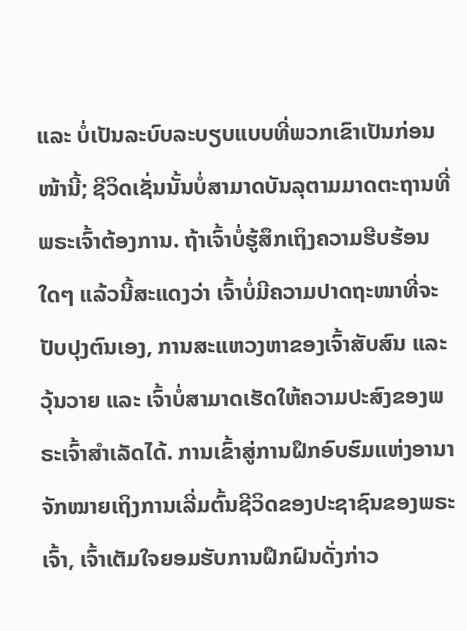ແລະ ບໍ່ເປັນລະບົບລະບຽບແບບທີ່ພວກເຂົາເປັນກ່ອນໜ້ານີ້; ຊີວິດເຊັ່ນນັ້ນບໍ່ສາມາດບັນລຸຕາມມາດຕະຖານທີ່ພຣະເຈົ້າຕ້ອງການ. ຖ້າເຈົ້າບໍ່ຮູ້ສຶກເຖິງຄວາມຮີບຮ້ອນໃດໆ ແລ້ວນີ້ສະແດງວ່າ ເຈົ້າບໍ່ມີຄວາມປາດຖະໜາທີ່ຈະປັບປຸງຕົນເອງ, ການສະແຫວງຫາຂອງເຈົ້າສັບສົນ ແລະ ວຸ້ນວາຍ ແລະ ເຈົ້າບໍ່ສາມາດເຮັດໃຫ້ຄວາມປະສົງຂອງພຣະເຈົ້າສຳເລັດໄດ້. ການເຂົ້າສູ່ການຝຶກອົບຮົມແຫ່ງອານາຈັກໝາຍເຖິງການເລີ່ມຕົ້ນຊີວິດຂອງປະຊາຊົນຂອງພຣະເຈົ້າ, ເຈົ້າເຕັມໃຈຍອມຮັບການຝຶກຝົນດັ່ງກ່າວ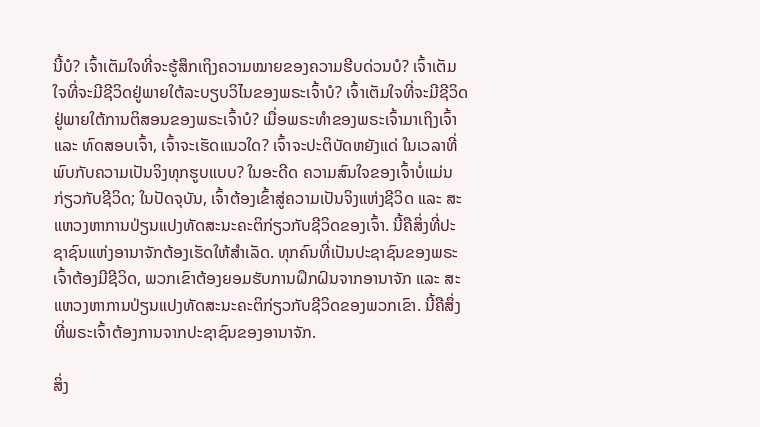ນີ້ບໍ? ເຈົ້າເຕັມໃຈທີ່ຈະຮູ້ສຶກເຖິງຄວາມໝາຍຂອງຄວາມຮີບດ່ວນບໍ? ເຈົ້າເຕັມໃຈທີ່ຈະມີຊີວິດຢູ່ພາຍໃຕ້ລະບຽບວິໄນຂອງພຣະເຈົ້າບໍ? ເຈົ້າເຕັມໃຈທີ່ຈະມີຊີວິດຢູ່ພາຍໃຕ້ການຕິສອນຂອງພຣະເຈົ້າບໍ? ເມື່ອພຣະທຳຂອງພຣະເຈົ້າມາເຖິງເຈົ້າ ແລະ ທົດສອບເຈົ້າ, ເຈົ້າຈະເຮັດແນວໃດ? ເຈົ້າຈະປະຕິບັດຫຍັງແດ່ ໃນເວລາທີ່ພົບກັບຄວາມເປັນຈິງທຸກຮູບແບບ? ໃນອະດີດ ຄວາມສົນໃຈຂອງເຈົ້າບໍ່ແມ່ນກ່ຽວກັບຊີວິດ; ໃນປັດຈຸບັນ, ເຈົ້າຕ້ອງເຂົ້າສູ່ຄວາມເປັນຈິງແຫ່ງຊີວິດ ແລະ ສະແຫວງຫາການປ່ຽນແປງທັດສະນະຄະຕິກ່ຽວກັບຊີວິດຂອງເຈົ້າ. ນີ້ຄືສິ່ງທີ່ປະຊາຊົນແຫ່ງອານາຈັກຕ້ອງເຮັດໃຫ້ສຳເລັດ. ທຸກຄົນທີ່ເປັນປະຊາຊົນຂອງພຣະເຈົ້າຕ້ອງມີຊີວິດ, ພວກເຂົາຕ້ອງຍອມຮັບການຝຶກຝົນຈາກອານາຈັກ ແລະ ສະແຫວງຫາການປ່ຽນແປງທັດສະນະຄະຕິກ່ຽວກັບຊີວິດຂອງພວກເຂົາ. ນີ້ຄືສຶ່ງທີ່ພຣະເຈົ້າຕ້ອງການຈາກປະຊາຊົນຂອງອານາຈັກ.

ສິ່ງ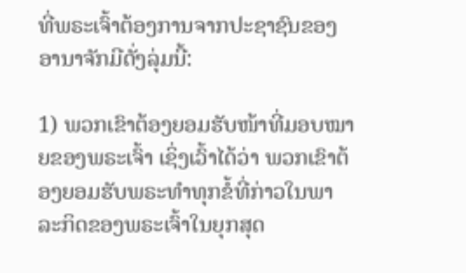ທີ່ພຣະເຈົ້າຕ້ອງການຈາກປະຊາຊົນຂອງອານາຈັກມີດັ່ງລຸ່ມນີ້:

1) ພວກເຂົາຕ້ອງຍອມຮັບໜ້າທີ່ມອບໝາຍຂອງພຣະເຈົ້າ ເຊິ່ງເວົ້າໄດ້ວ່າ ພວກເຂົາຕ້ອງຍອມຮັບພຣະທຳທຸກຂໍ້ທີ່ກ່າວໃນພາລະກິດຂອງພຣະເຈົ້າໃນຍຸກສຸດ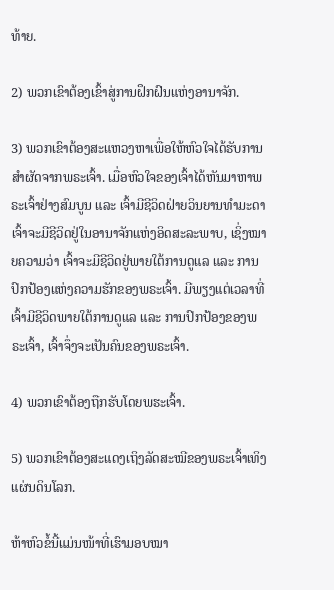ທ້າຍ.

2) ພວກເຂົາຕ້ອງເຂົ້າສູ່ການຝຶກຝົນແຫ່ງອານາຈັກ.

3) ພວກເຂົາຕ້ອງສະແຫວງຫາເພື່ອໃຫ້ຫົວໃຈໄດ້ຮັບການສຳຜັດຈາກພຣະເຈົ້າ. ເມື່ອຫົວໃຈຂອງເຈົ້າໄດ້ຫັນມາຫາພຣະເຈົ້າຢ່າງສົມບູນ ແລະ ເຈົ້າມີຊີວິດຝ່າຍວິນຍານທຳມະດາ ເຈົ້າຈະມີຊີວິດຢູ່ໃນອານາຈັກແຫ່ງອິດສະລະພາບ, ເຊິ່ງໝາຍຄວາມວ່າ ເຈົ້າຈະມີຊີວິດຢູ່ພາຍໃຕ້ການດູແລ ແລະ ການປົກປ້ອງແຫ່ງຄວາມຮັກຂອງພຣະເຈົ້າ. ມີພຽງແຕ່ເວລາທີ່ເຈົ້າມີຊີວິດພາຍໃຕ້ການດູແລ ແລະ ການປົກປ້ອງຂອງພຣະເຈົ້າ, ເຈົ້າຈຶ່ງຈະເປັນຄົນຂອງພຣະເຈົ້າ.

4) ພວກເຂົາຕ້ອງຖືກຮັບໂດຍພຮະເຈົ້າ.

5) ພວກເຂົາຕ້ອງສະແດງເຖິງລັດສະໝີຂອງພຣະເຈົ້າເທິງແຜ່ນດິນໂລກ.

ຫ້າຫົວຂໍ້ນີ້ແມ່ນໜ້າທີ່ເຮົາມອບໝາ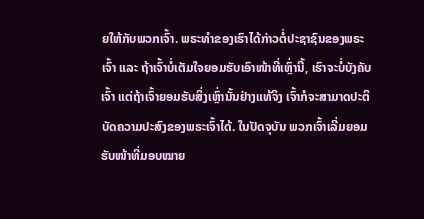ຍໃຫ້ກັບພວກເຈົ້າ. ພຣະທຳຂອງເຮົາໄດ້ກ່າວຕໍ່ປະຊາຊົນຂອງພຣະເຈົ້າ ແລະ ຖ້າເຈົ້າບໍ່ເຕັມໃຈຍອມຮັບເອົາໜ້າທີ່ເຫຼົ່ານີ້, ເຮົາຈະບໍ່ບັງຄັບເຈົ້າ ແຕ່ຖ້າເຈົ້າຍອມຮັບສິ່ງເຫຼົ່ານັ້ນຢ່າງແທ້ຈິງ ເຈົ້າກໍຈະສາມາດປະຕິບັດຄວາມປະສົງຂອງພຣະເຈົ້າໄດ້. ໃນປັດຈຸບັນ ພວກເຈົ້າເລີ່ມຍອມຮັບໜ້າທີ່ມອບໝາຍ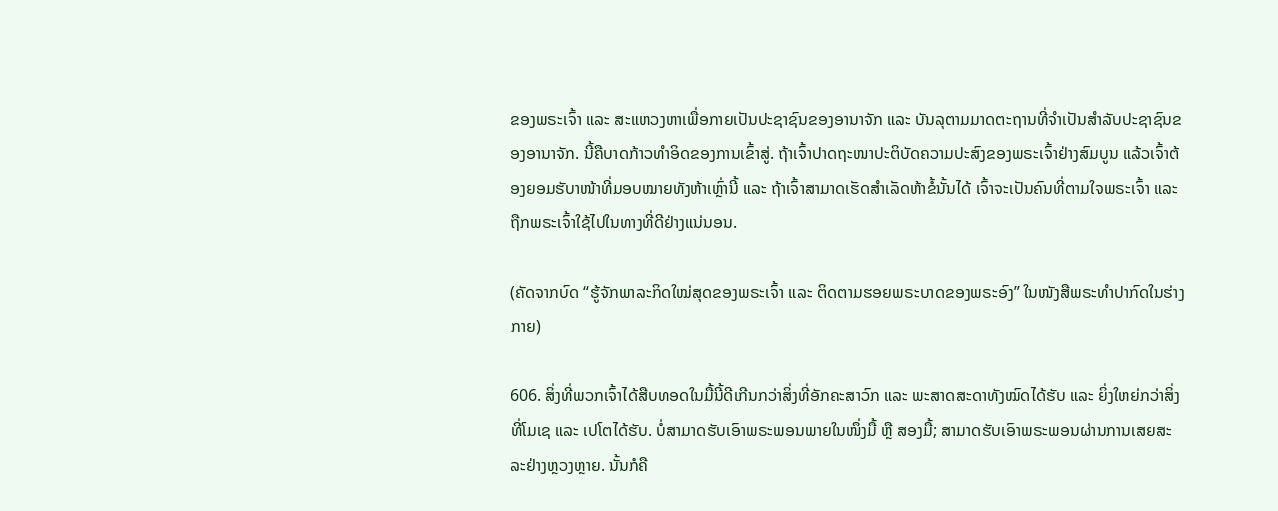ຂອງພຣະເຈົ້າ ແລະ ສະແຫວງຫາເພື່ອກາຍເປັນປະຊາຊົນຂອງອານາຈັກ ແລະ ບັນລຸຕາມມາດຕະຖານທີ່ຈຳເປັນສຳລັບປະຊາຊົນຂອງອານາຈັກ. ນີ້ຄືບາດກ້າວທຳອິດຂອງການເຂົ້າສູ່. ຖ້າເຈົ້າປາດຖະໜາປະຕິບັດຄວາມປະສົງຂອງພຣະເຈົ້າຢ່າງສົມບູນ ແລ້ວເຈົ້າຕ້ອງຍອມຮັບາໜ້າທີ່ມອບໝາຍທັງຫ້າເຫຼົ່ານີ້ ແລະ ຖ້າເຈົ້າສາມາດເຮັດສຳເລັດຫ້າຂໍ້ນັ້ນໄດ້ ເຈົ້າຈະເປັນຄົນທີ່ຕາມໃຈພຣະເຈົ້າ ແລະ ຖືກພຣະເຈົ້າໃຊ້ໄປໃນທາງທີ່ດີຢ່າງແນ່ນອນ.

(ຄັດຈາກບົດ “ຮູ້ຈັກພາລະກິດໃໝ່ສຸດຂອງພຣະເຈົ້າ ແລະ ຕິດຕາມຮອຍພຣະບາດຂອງພຣະອົງ” ໃນໜັງສືພຣະທໍາປາກົດໃນຮ່າງກາຍ)

606. ສິ່ງທີ່ພວກເຈົ້າໄດ້ສືບທອດໃນມື້ນີ້ດີເກີນກວ່າສິ່ງທີ່ອັກຄະສາວົກ ແລະ ພະສາດສະດາທັງໝົດໄດ້ຮັບ ແລະ ຍິ່ງໃຫຍ່ກວ່າສິ່ງທີ່ໂມເຊ ແລະ ເປໂຕໄດ້ຮັບ. ບໍ່ສາມາດຮັບເອົາພຣະພອນພາຍໃນໜຶ່ງມື້ ຫຼື ສອງມື້; ສາມາດຮັບເອົາພຣະພອນຜ່ານການເສຍສະລະຢ່າງຫຼວງຫຼາຍ. ນັ້ນກໍຄື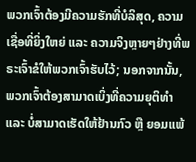ພວກເຈົ້າຕ້ອງມີຄວາມຮັກທີ່ບໍລິສຸດ, ຄວາມເຊື່ອທີ່ຍິ່ງໃຫຍ່ ແລະ ຄວາມຈິງຫຼາຍໆຢ່າງທີ່ພຣະເຈົ້າຂໍໃຫ້ພວກເຈົ້າຮັບໄວ້; ນອກຈາກນັ້ນ, ພວກເຈົ້າຕ້ອງສາມາດເບິ່ງທີ່ຄວາມຍຸຕິທຳ ແລະ ບໍ່ສາມາດເຮັດໃຫ້ຢ້ານກົວ ຫຼື ຍອມແພ້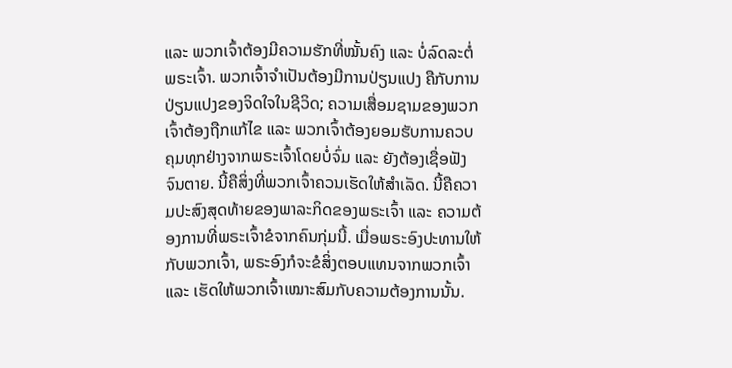ແລະ ພວກເຈົ້າຕ້ອງມີຄວາມຮັກທີ່ໝັ້ນຄົງ ແລະ ບໍ່ລົດລະຕໍ່ພຣະເຈົ້າ. ພວກເຈົ້າຈຳເປັນຕ້ອງມີການປ່ຽນແປງ ຄືກັບການປ່ຽນແປງຂອງຈິດໃຈໃນຊີວິດ; ຄວາມເສື່ອມຊາມຂອງພວກເຈົ້າຕ້ອງຖືກແກ້ໄຂ ແລະ ພວກເຈົ້າຕ້ອງຍອມຮັບການຄວບຄຸມທຸກຢ່າງຈາກພຣະເຈົ້າໂດຍບໍ່ຈົ່ມ ແລະ ຍັງຕ້ອງເຊື່ອຟັງຈົນຕາຍ. ນີ້ຄືສິ່ງທີ່ພວກເຈົ້າຄວນເຮັດໃຫ້ສຳເລັດ. ນີ້ຄືຄວາມປະສົງສຸດທ້າຍຂອງພາລະກິດຂອງພຣະເຈົ້າ ແລະ ຄວາມຕ້ອງການທີ່ພຣະເຈົ້າຂໍຈາກຄົນກຸ່ມນີ້. ເມື່ອພຣະອົງປະທານໃຫ້ກັບພວກເຈົ້າ, ພຣະອົງກໍຈະຂໍສິ່ງຕອບແທນຈາກພວກເຈົ້າ ແລະ ເຮັດໃຫ້ພວກເຈົ້າເໝາະສົມກັບຄວາມຕ້ອງການນັ້ນ.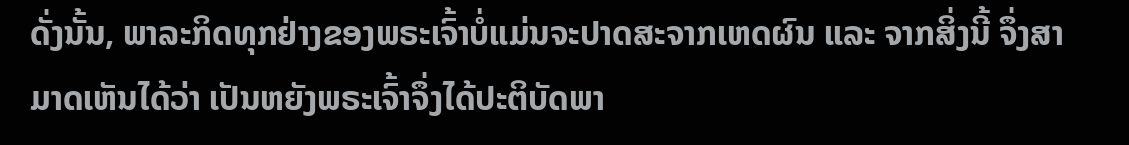ດັ່ງນັ້ນ, ພາລະກິດທຸກຢ່າງຂອງພຣະເຈົ້າບໍ່ແມ່ນຈະປາດສະຈາກເຫດຜົນ ແລະ ຈາກສິ່ງນີ້ ຈຶ່ງສາມາດເຫັນໄດ້ວ່າ ເປັນຫຍັງພຣະເຈົ້າຈຶ່ງໄດ້ປະຕິບັດພາ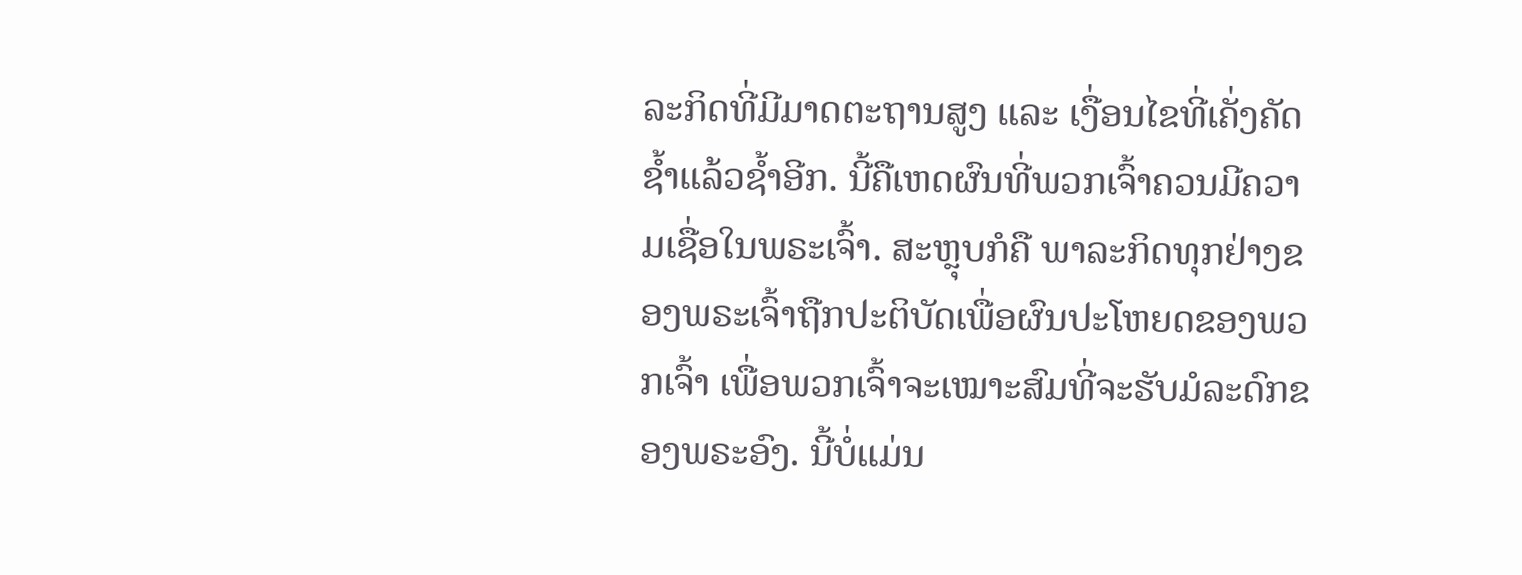ລະກິດທີ່ມີມາດຕະຖານສູງ ແລະ ເງື່ອນໄຂທີ່ເຄັ່ງຄັດຊໍ້າແລ້ວຊໍ້າອີກ. ນີ້ຄືເຫດຜົນທີ່ພວກເຈົ້າຄວນມີຄວາມເຊື່ອໃນພຣະເຈົ້າ. ສະຫຼຸບກໍຄື ພາລະກິດທຸກຢ່າງຂອງພຣະເຈົ້າຖືກປະຕິບັດເພື່ອຜົນປະໂຫຍດຂອງພວກເຈົ້າ ເພື່ອພວກເຈົ້າຈະເໝາະສົມທີ່ຈະຮັບມໍລະດົກຂອງພຣະອົງ. ນີ້ບໍ່ແມ່ນ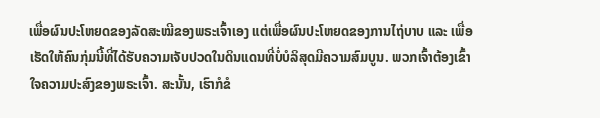ເພື່ອຜົນປະໂຫຍດຂອງລັດສະໝີຂອງພຣະເຈົ້າເອງ ແຕ່ເພື່ອຜົນປະໂຫຍດຂອງການໄຖ່ບາບ ແລະ ເພື່ອເຮັດໃຫ້ຄົນກຸ່ມນີ້ທີ່ໄດ້ຮັບຄວາມເຈັບປວດໃນດິນແດນທີ່ບໍ່ບໍລິສຸດມີຄວາມສົມບູນ. ພວກເຈົ້າຕ້ອງເຂົ້າໃຈຄວາມປະສົງຂອງພຣະເຈົ້າ. ສະນັ້ນ, ເຮົາກໍຂໍ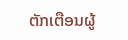ຕັກເຕືອນຜູ້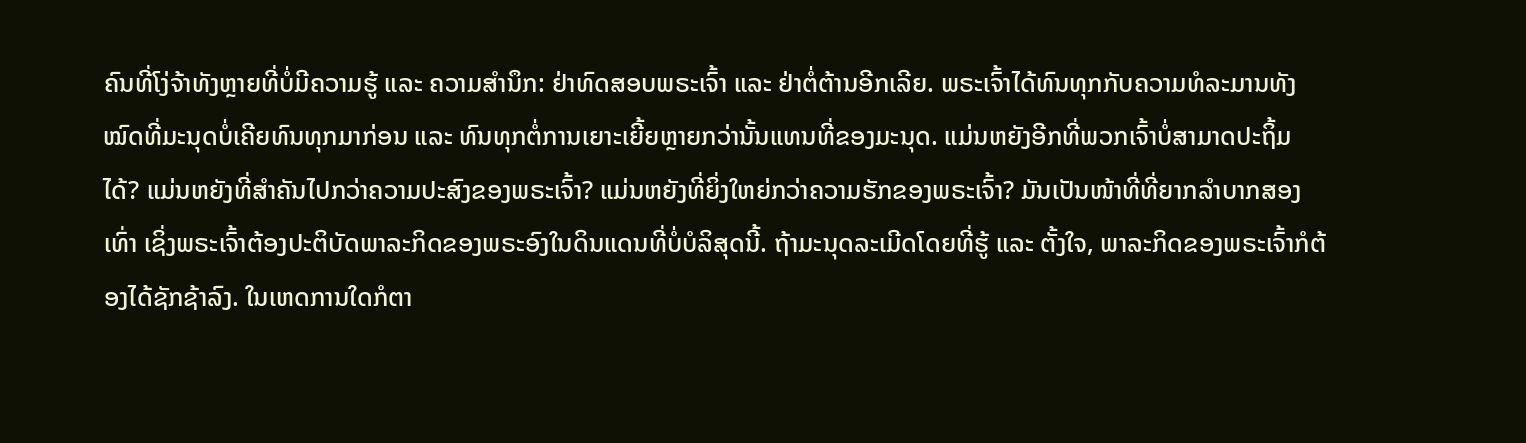ຄົນທີ່ໂງ່ຈ້າທັງຫຼາຍທີ່ບໍ່ມີຄວາມຮູ້ ແລະ ຄວາມສຳນຶກ: ຢ່າທົດສອບພຣະເຈົ້າ ແລະ ຢ່າຕໍ່ຕ້ານອີກເລີຍ. ພຣະເຈົ້າໄດ້ທົນທຸກກັບຄວາມທໍລະມານທັງໝົດທີ່ມະນຸດບໍ່ເຄີຍທົນທຸກມາກ່ອນ ແລະ ທົນທຸກຕໍ່ການເຍາະເຍີ້ຍຫຼາຍກວ່ານັ້ນແທນທີ່ຂອງມະນຸດ. ແມ່ນຫຍັງອີກທີ່ພວກເຈົ້າບໍ່ສາມາດປະຖິ້ມໄດ້? ແມ່ນຫຍັງທີ່ສຳຄັນໄປກວ່າຄວາມປະສົງຂອງພຣະເຈົ້າ? ແມ່ນຫຍັງທີ່ຍິ່ງໃຫຍ່ກວ່າຄວາມຮັກຂອງພຣະເຈົ້າ? ມັນເປັນໜ້າທີ່ທີ່ຍາກລຳບາກສອງເທົ່າ ເຊິ່ງພຣະເຈົ້າຕ້ອງປະຕິບັດພາລະກິດຂອງພຣະອົງໃນດິນແດນທີ່ບໍ່ບໍລິສຸດນີ້. ຖ້າມະນຸດລະເມີດໂດຍທີ່ຮູ້ ແລະ ຕັ້ງໃຈ, ພາລະກິດຂອງພຣະເຈົ້າກໍຕ້ອງໄດ້ຊັກຊ້າລົງ. ໃນເຫດການໃດກໍຕາ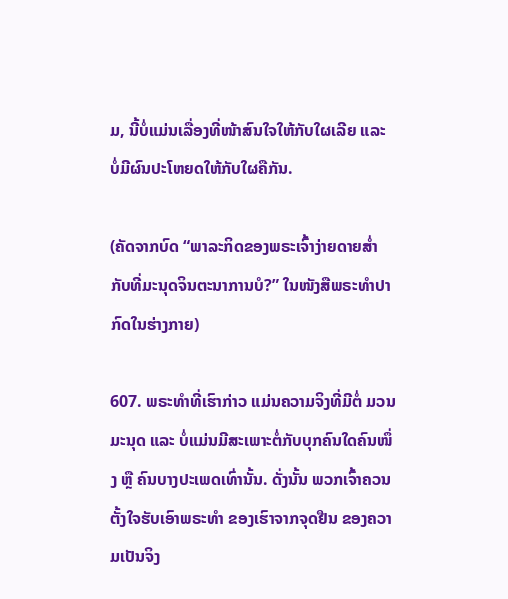ມ, ນີ້ບໍ່ແມ່ນເລື່ອງທີ່ໜ້າສົນໃຈໃຫ້ກັບໃຜເລີຍ ແລະ ບໍ່ມີຜົນປະໂຫຍດໃຫ້ກັບໃຜຄືກັນ.

(ຄັດຈາກບົດ “ພາລະກິດຂອງພຣະເຈົ້າງ່າຍດາຍສໍ່າກັບທີ່ມະນຸດຈິນຕະນາການບໍ?” ໃນໜັງສືພຣະທໍາປາກົດໃນຮ່າງກາຍ)

607. ພຣະທໍາທີ່ເຮົາກ່າວ ແມ່ນຄວາມຈິງທີ່ມີຕໍ່ ມວນມະນຸດ ແລະ ບໍ່ແມ່ນມີສະເພາະຕໍ່ກັບບຸກຄົນໃດຄົນໜຶ່ງ ຫຼື ຄົນບາງປະເພດເທົ່ານັ້ນ. ດັ່ງນັ້ນ ພວກເຈົ້າຄວນຕັ້ງໃຈຮັບເອົາພຣະທໍາ ຂອງເຮົາຈາກຈຸດຢືນ ຂອງຄວາມເປັນຈິງ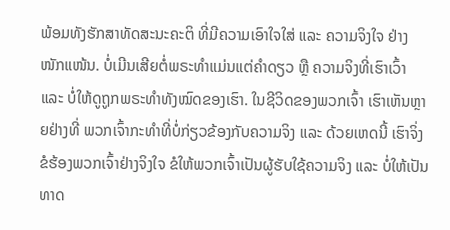ພ້ອມທັງຮັກສາທັດສະນະຄະຕິ ທີ່ມີຄວາມເອົາໃຈໃສ່ ແລະ ຄວາມຈິງໃຈ ຢ່າງໜັກແໜ້ນ. ບໍ່ເມີນເສີຍຕໍ່ພຣະທໍາແມ່ນແຕ່ຄໍາດຽວ ຫຼື ຄວາມຈິງທີ່ເຮົາເວົ້າ ແລະ ບໍ່ໃຫ້ດູຖູກພຣະທໍາທັງໝົດຂອງເຮົາ. ໃນຊີວິດຂອງພວກເຈົ້າ ເຮົາເຫັນຫຼາຍຢ່າງທີ່ ພວກເຈົ້າກະທຳທີ່ບໍ່ກ່ຽວຂ້ອງກັບຄວາມຈິງ ແລະ ດ້ວຍເຫດນີ້ ເຮົາຈິ່ງຂໍຮ້ອງພວກເຈົ້າຢ່າງຈິງໃຈ ຂໍໃຫ້ພວກເຈົ້າເປັນຜູ້ຮັບໃຊ້ຄວາມຈິງ ແລະ ບໍ່ໃຫ້ເປັນທາດ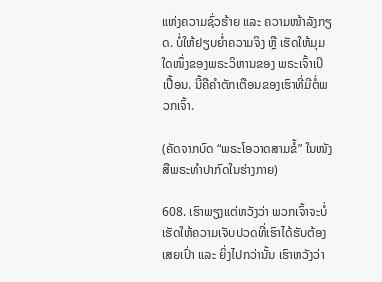ແຫ່ງຄວາມຊົ່ວຮ້າຍ ແລະ ຄວາມໜ້າລັງກຽດ. ບໍ່ໃຫ້ຢຽບຍໍ່າຄວາມຈິງ ຫຼື ເຮັດໃຫ້ມຸມໃດໜຶ່ງຂອງພຣະວິຫານຂອງ ພຣະເຈົ້າເປິເປື້ອນ. ນີ້ຄືຄໍາຕັກເຕືອນຂອງເຮົາທີ່ມີຕໍ່ພວກເຈົ້າ.

(ຄັດຈາກບົດ “ພຣະໂອວາດສາມຂໍ້” ໃນໜັງສືພຣະທໍາປາກົດໃນຮ່າງກາຍ)

608. ເຮົາພຽງແຕ່ຫວັງວ່າ ພວກເຈົ້າຈະບໍ່ເຮັດໃຫ້ຄວາມເຈັບປວດທີ່ເຮົາໄດ້ຮັບຕ້ອງເສຍເປົ່າ ແລະ ຍິ່ງໄປກວ່ານັ້ນ ເຮົາຫວັງວ່າ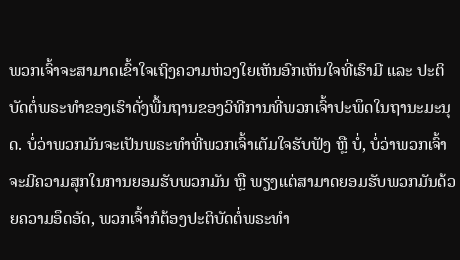ພວກເຈົ້າຈະສາມາດເຂົ້າໃຈເຖິງຄວາມຫ່ວງໃຍເຫັນອົກເຫັນໃຈທີ່ເຮົາມີ ແລະ ປະຕິບັດຕໍ່ພຣະທຳຂອງເຮົາດັ່ງພື້ນຖານຂອງວິທີການທີ່ພວກເຈົ້າປະພຶດໃນຖານະມະນຸດ. ບໍ່ວ່າພວກມັນຈະເປັນພຣະທໍາທີ່ພວກເຈົ້າເຕັມໃຈຮັບຟັງ ຫຼື ບໍ່, ບໍ່ວ່າພວກເຈົ້າຈະມີຄວາມສຸກໃນການຍອມຮັບພວກມັນ ຫຼື ພຽງແຕ່ສາມາດຍອມຮັບພວກມັນດ້ວຍຄວາມອຶດອັດ, ພວກເຈົ້າກໍຕ້ອງປະຕິບັດຕໍ່ພຣະທໍາ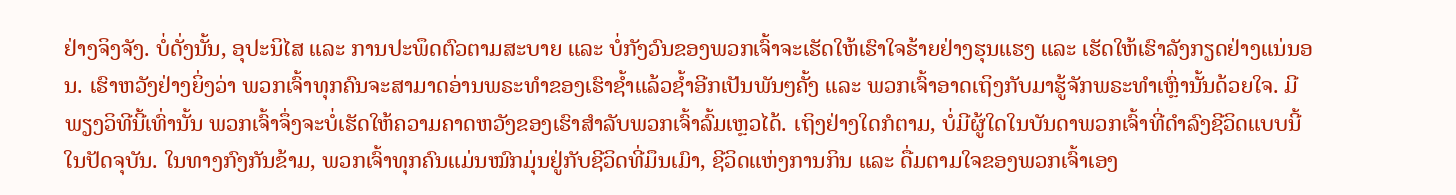ຢ່າງຈິງຈັງ. ບໍ່ດັ່ງນັ້ນ, ອຸປະນິໄສ ແລະ ການປະພຶດຕົວຕາມສະບາຍ ແລະ ບໍ່ກັງວົນຂອງພວກເຈົ້າຈະເຮັດໃຫ້ເຮົາໃຈຮ້າຍຢ່າງຮຸນແຮງ ແລະ ເຮັດໃຫ້ເຮົາລັງກຽດຢ່າງແນ່ນອນ. ເຮົາຫວັງຢ່າງຍິ່ງວ່າ ພວກເຈົ້າທຸກຄົນຈະສາມາດອ່ານພຣະທໍາຂອງເຮົາຊໍ້າແລ້ວຊໍ້າອີກເປັນພັນໆຄັ້ງ ແລະ ພວກເຈົ້າອາດເຖິງກັບມາຮູ້ຈັກພຣະທຳເຫຼົ່ານັ້ນດ້ວຍໃຈ. ມີພຽງວິທີນີ້ເທົ່ານັ້ນ ພວກເຈົ້າຈຶ່ງຈະບໍ່ເຮັດໃຫ້ຄວາມຄາດຫວັງຂອງເຮົາສຳລັບພວກເຈົ້າລົ້ມເຫຼວໄດ້. ເຖິງຢ່າງໃດກໍຕາມ, ບໍ່ມີຜູ້ໃດໃນບັນດາພວກເຈົ້າທີ່ດໍາລົງຊີວິດແບບນີ້ໃນປັດຈຸບັນ. ໃນທາງກົງກັນຂ້າມ, ພວກເຈົ້າທຸກຄົນແມ່ນໝົກມຸ່ນຢູ່ກັບຊີວິດທີ່ມຶນເມົາ, ຊີວິດແຫ່ງການກິນ ແລະ ດື່ມຕາມໃຈຂອງພວກເຈົ້າເອງ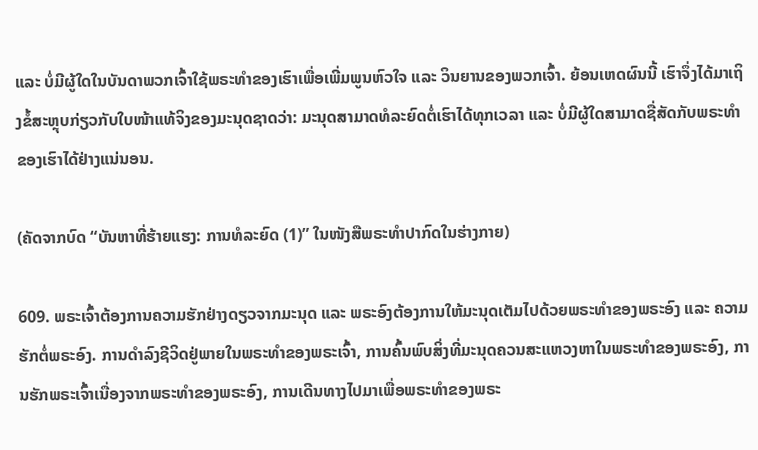ແລະ ບໍ່ມີຜູ້ໃດໃນບັນດາພວກເຈົ້າໃຊ້ພຣະທໍາຂອງເຮົາເພື່ອເພີ່ມພູນຫົວໃຈ ແລະ ວິນຍານຂອງພວກເຈົ້າ. ຍ້ອນເຫດຜົນນີ້ ເຮົາຈຶ່ງໄດ້ມາເຖິງຂໍ້ສະຫຼຸບກ່ຽວກັບໃບໜ້າແທ້ຈິງຂອງມະນຸດຊາດວ່າ: ມະນຸດສາມາດທໍລະຍົດຕໍ່ເຮົາໄດ້ທຸກເວລາ ແລະ ບໍ່ມີຜູ້ໃດສາມາດຊື່ສັດກັບພຣະທໍາຂອງເຮົາໄດ້ຢ່າງແນ່ນອນ.

(ຄັດຈາກບົດ “ບັນຫາທີ່ຮ້າຍແຮງ: ການທໍລະຍົດ (1)” ໃນໜັງສືພຣະທໍາປາກົດໃນຮ່າງກາຍ)

609. ພຣະເຈົ້າຕ້ອງການຄວາມຮັກຢ່າງດຽວຈາກມະນຸດ ແລະ ພຣະອົງຕ້ອງການໃຫ້ມະນຸດເຕັມໄປດ້ວຍພຣະທໍາຂອງພຣະອົງ ແລະ ຄວາມຮັກຕໍ່ພຣະອົງ. ການດໍາລົງຊີວິດຢູ່ພາຍໃນພຣະທໍາຂອງພຣະເຈົ້າ, ການຄົ້ນພົບສິ່ງທີ່ມະນຸດຄວນສະແຫວງຫາໃນພຣະທໍາຂອງພຣະອົງ, ການຮັກພຣະເຈົ້າເນື່ອງຈາກພຣະທໍາຂອງພຣະອົງ, ການເດີນທາງໄປມາເພື່ອພຣະທໍາຂອງພຣະ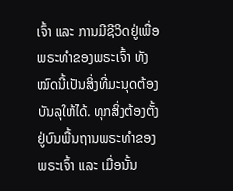ເຈົ້າ ແລະ ການມີຊີວິດຢູ່ເພື່ອພຣະທໍາຂອງພຣະເຈົ້າ ທັງໝົດນີ້ເປັນສິ່ງທີ່ມະນຸດຕ້ອງບັນລຸໃຫ້ໄດ້. ທຸກສິ່ງຕ້ອງຕັ້ງຢູ່ບົນພື້ນຖານພຣະທໍາຂອງພຣະເຈົ້າ ແລະ ເມື່ອນັ້ນ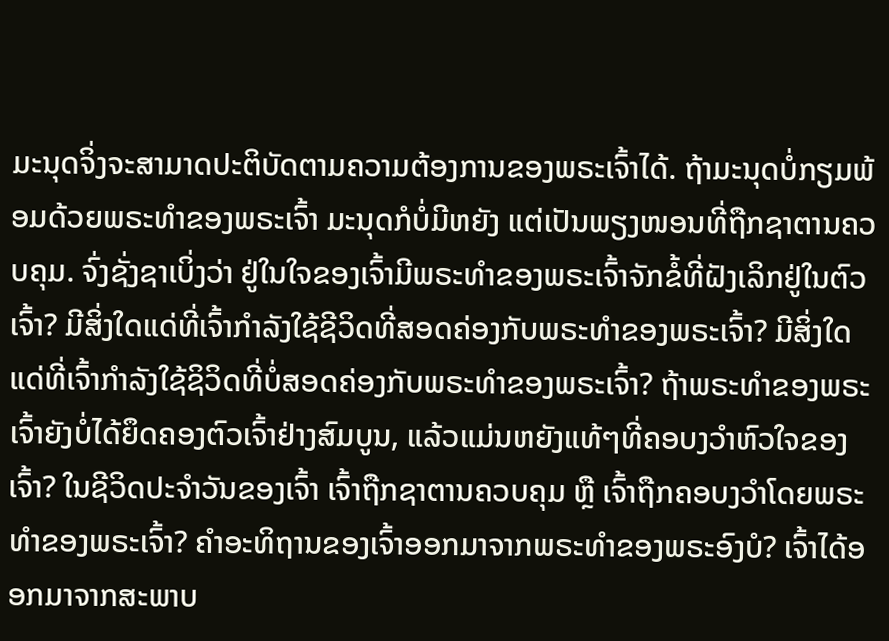ມະນຸດຈິ່ງຈະສາມາດປະຕິບັດຕາມຄວາມຕ້ອງການຂອງພຣະເຈົ້າໄດ້. ຖ້າມະນຸດບໍ່ກຽມພ້ອມດ້ວຍພຣະທໍາຂອງພຣະເຈົ້າ ມະນຸດກໍບໍ່ມີຫຍັງ ແຕ່ເປັນພຽງໜອນທີ່ຖືກຊາຕານຄວບຄຸມ. ຈົ່ງຊັ່ງຊາເບິ່ງວ່າ ຢູ່ໃນໃຈຂອງເຈົ້າມີພຣະທໍາຂອງພຣະເຈົ້າຈັກຂໍ້ທີ່ຝັງເລິກຢູ່ໃນຕົວເຈົ້າ? ມີສິ່ງໃດແດ່ທີ່ເຈົ້າກໍາລັງໃຊ້ຊີວິດທີ່ສອດຄ່ອງກັບພຣະທໍາຂອງພຣະເຈົ້າ? ມີສິ່ງໃດແດ່ທີ່ເຈົ້າກໍາລັງໃຊ້ຊິວິດທີ່ບໍ່ສອດຄ່ອງກັບພຣະທໍາຂອງພຣະເຈົ້າ? ຖ້າພຣະທຳຂອງພຣະເຈົ້າຍັງບໍ່ໄດ້ຍຶດຄອງຕົວເຈົ້າຢ່າງສົມບູນ, ແລ້ວແມ່ນຫຍັງແທ້ໆທີ່ຄອບງວໍາຫົວໃຈຂອງເຈົ້າ? ໃນຊີວິດປະຈໍາວັນຂອງເຈົ້າ ເຈົ້າຖືກຊາຕານຄວບຄຸມ ຫຼື ເຈົ້າຖືກຄອບງວໍາໂດຍພຣະທຳຂອງພຣະເຈົ້າ? ຄໍາອະທິຖານຂອງເຈົ້າອອກມາຈາກພຣະທໍາຂອງພຣະອົງບໍ? ເຈົ້າໄດ້ອອກມາຈາກສະພາບ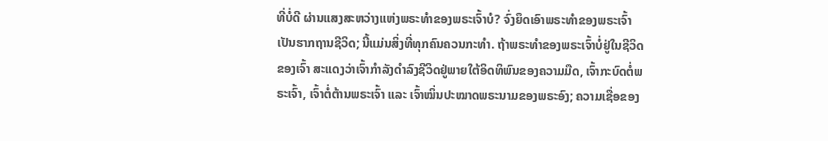ທີ່ບໍ່ດີ ຜ່ານແສງສະຫວ່າງແຫ່ງພຣະທໍາຂອງພຣະເຈົ້າບໍ? ຈົ່ງຍຶດເອົາພຣະທໍາຂອງພຣະເຈົ້າເປັນຮາກຖານຊີວິດ; ນີ້ແມ່ນສິ່ງທີ່ທຸກຄົນຄວນກະທໍາ. ຖ້າພຣະທໍາຂອງພຣະເຈົ້າບໍ່ຢູ່ໃນຊີວິດຂອງເຈົ້າ ສະແດງວ່າເຈົ້າກໍາລັງດໍາລົງຊີວິດຢູ່ພາຍໃຕ້ອິດທິພົນຂອງຄວາມມືດ, ເຈົ້າກະບົດຕໍ່ພຣະເຈົ້າ, ເຈົ້າຕໍ່ຕ້ານພຣະເຈົ້າ ແລະ ເຈົ້າໝິ່ນປະໝາດພຣະນາມຂອງພຣະອົງ; ຄວາມເຊື່ອຂອງ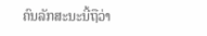ຄົນລັກສະນະນີ້ຖືວ່າ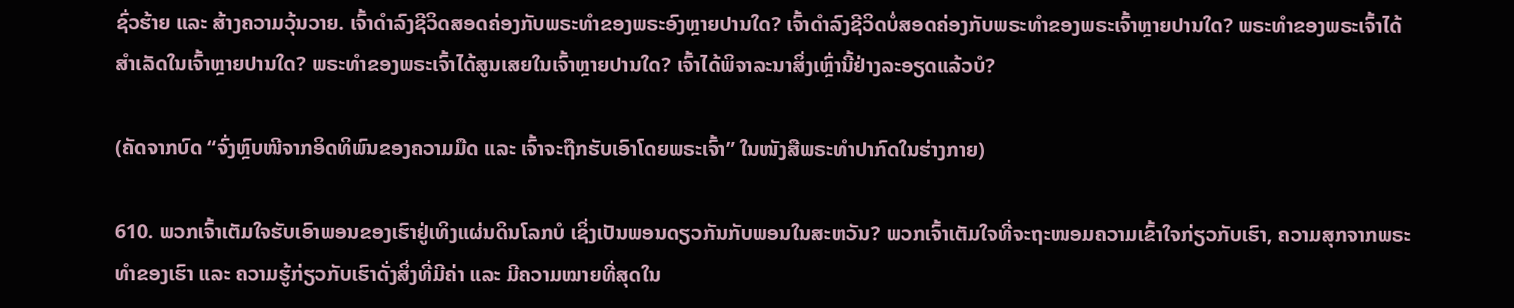ຊົ່ວຮ້າຍ ແລະ ສ້າງຄວາມວຸ້ນວາຍ. ເຈົ້າດໍາລົງຊີວິດສອດຄ່ອງກັບພຣະທໍາຂອງພຣະອົງຫຼາຍປານໃດ? ເຈົ້າດໍາລົງຊີວິດບໍ່ສອດຄ່ອງກັບພຣະທໍາຂອງພຣະເຈົ້າຫຼາຍປານໃດ? ພຣະທໍາຂອງພຣະເຈົ້າໄດ້ສໍາເລັດໃນເຈົ້າຫຼາຍປານໃດ? ພຣະທໍາຂອງພຣະເຈົ້າໄດ້ສູນເສຍໃນເຈົ້າຫຼາຍປານໃດ? ເຈົ້າໄດ້ພິຈາລະນາສິ່ງເຫຼົ່ານີ້ຢ່າງລະອຽດແລ້ວບໍ?

(ຄັດຈາກບົດ “ຈົ່ງຫຼົບໜີຈາກອິດທິພົນຂອງຄວາມມືດ ແລະ ເຈົ້າຈະຖືກຮັບເອົາໂດຍພຣະເຈົ້າ” ໃນໜັງສືພຣະທໍາປາກົດໃນຮ່າງກາຍ)

610. ພວກເຈົ້າເຕັມໃຈຮັບເອົາພອນຂອງເຮົາຢູ່ເທິງແຜ່ນດິນໂລກບໍ ເຊິ່ງເປັນພອນດຽວກັນກັບພອນໃນສະຫວັນ? ພວກເຈົ້າເຕັມໃຈທີ່ຈະຖະໜອມຄວາມເຂົ້າໃຈກ່ຽວກັບເຮົາ, ຄວາມສຸກຈາກພຣະທໍາຂອງເຮົາ ແລະ ຄວາມຮູ້ກ່ຽວກັບເຮົາດັ່ງສິ່ງທີ່ມີຄ່າ ແລະ ມີຄວາມໝາຍທີ່ສຸດໃນ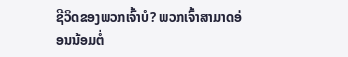ຊີວິດຂອງພວກເຈົ້າບໍ? ພວກເຈົ້າສາມາດອ່ອນນ້ອມຕໍ່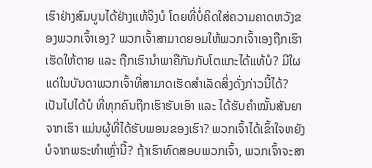ເຮົາຢ່າງສົມບູນໄດ້ຢ່າງແທ້ຈິງບໍ ໂດຍທີ່ບໍ່ຄິດໃສ່ຄວາມຄາດຫວັງຂອງພວກເຈົ້າເອງ? ພວກເຈົ້າສາມາດຍອມໃຫ້ພວກເຈົ້າເອງຖືກເຮົາເຮັດໃຫ້ຕາຍ ແລະ ຖືກເຮົານໍາພາຄືກັນກັບໂຕແກະໄດ້ແທ້ບໍ? ມີໃຜແດ່ໃນບັນດາພວກເຈົ້າທີ່ສາມາດເຮັດສໍາເລັດສິ່ງດັ່ງກ່າວນີ້ໄດ້? ເປັນໄປໄດ້ບໍ ທີ່ທຸກຄົນຖືກເຮົາຮັບເອົາ ແລະ ໄດ້ຮັບຄໍາໝັ້ນສັນຍາຈາກເຮົາ ແມ່ນຜູ້ທີ່ໄດ້ຮັບພອນຂອງເຮົາ? ພວກເຈົ້າໄດ້ເຂົ້າໃຈຫຍັງບໍຈາກພຣະທໍາເຫຼົ່ານີ້? ຖ້າເຮົາທົດສອບພວກເຈົ້າ, ພວກເຈົ້າຈະສາ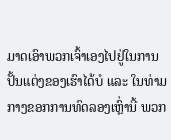ມາດເອົາພວກເຈົ້າເອງໄປຢູ່ໃນການປັ້ນແຕ່ງຂອງເຮົາໄດ້ບໍ ແລະ ໃນທ່າມກາງຂອກການທົດລອງເຫຼົ່ານີ້ ພວກ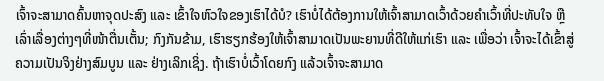ເຈົ້າຈະສາມາດຄົ້ນຫາຈຸດປະສົງ ແລະ ເຂົ້າໃຈຫົວໃຈຂອງເຮົາໄດ້ບໍ? ເຮົາບໍ່ໄດ້ຕ້ອງການໃຫ້ເຈົ້າສາມາດເວົ້າດ້ວຍຄໍາເວົ້າທີ່ປະທັບໃຈ ຫຼື ເລົ່າເລື່ອງຕ່າງໆທີ່ໜ້າຕື່ນເຕັ້ນ; ກົງກັນຂ້າມ, ເຮົາຮຽກຮ້ອງໃຫ້ເຈົ້າສາມາດເປັນພະຍານທີ່ດີໃຫ້ແກ່ເຮົາ ແລະ ເພື່ອວ່າ ເຈົ້າຈະໄດ້ເຂົ້າສູ່ຄວາມເປັນຈິງຢ່າງສົມບູນ ແລະ ຢ່າງເລິກເຊິ່ງ. ຖ້າເຮົາບໍ່ເວົ້າໂດຍກົງ ແລ້ວເຈົ້າຈະສາມາດ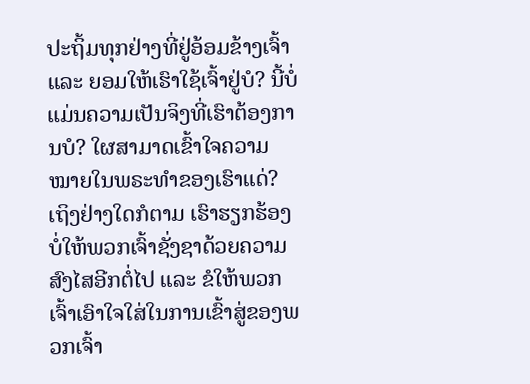ປະຖິ້ມທຸກຢ່າງທີ່ຢູ່ອ້ອມຂ້າງເຈົ້າ ແລະ ຍອມໃຫ້ເຮົາໃຊ້ເຈົ້າຢູ່ບໍ? ນີ້ບໍ່ແມ່ນຄວາມເປັນຈິງທີ່ເຮົາຕ້ອງການບໍ? ໃຜສາມາດເຂົ້າໃຈຄວາມໝາຍໃນພຣະທໍາຂອງເຮົາແດ່? ເຖິງຢ່າງໃດກໍຕາມ ເຮົາຮຽກຮ້ອງບໍ່ໃຫ້ພວກເຈົ້າຊັ່ງຊາດ້ວຍຄວາມສົງໄສອີກຕໍ່ໄປ ແລະ ຂໍໃຫ້ພວກເຈົ້າເອົາໃຈໃສ່ໃນການເຂົ້າສູ່ຂອງພວກເຈົ້າ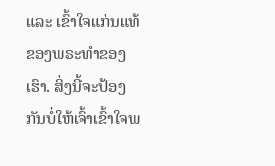ແລະ ເຂົ້າໃຈແກ່ນແທ້ຂອງພຣະທໍາຂອງເຮົາ. ສິ່ງນີ້ຈະປ້ອງກັນບໍ່ໃຫ້ເຈົ້າເຂົ້າໃຈພ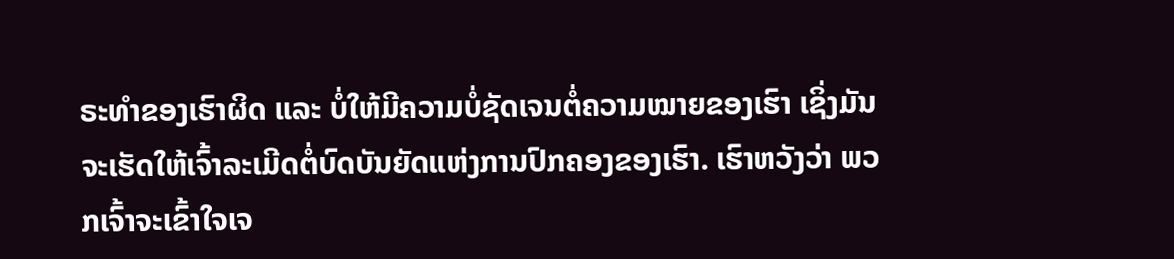ຣະທໍາຂອງເຮົາຜິດ ແລະ ບໍ່ໃຫ້ມີຄວາມບໍ່ຊັດເຈນຕໍ່ຄວາມໝາຍຂອງເຮົາ ເຊິ່ງມັນຈະເຮັດໃຫ້ເຈົ້າລະເມີດຕໍ່ບົດບັນຍັດແຫ່ງການປົກຄອງຂອງເຮົາ. ເຮົາຫວັງວ່າ ພວກເຈົ້າຈະເຂົ້າໃຈເຈ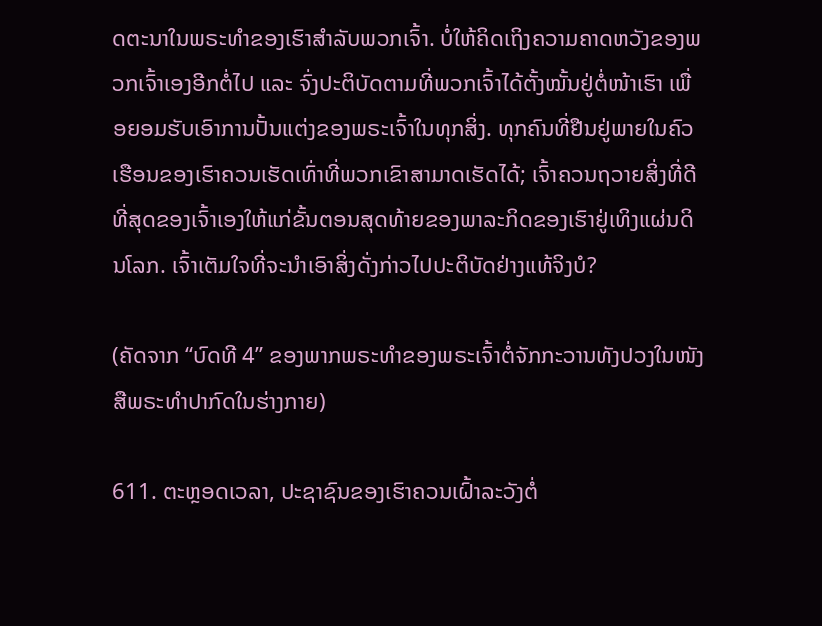ດຕະນາໃນພຣະທໍາຂອງເຮົາສໍາລັບພວກເຈົ້າ. ບໍ່ໃຫ້ຄິດເຖິງຄວາມຄາດຫວັງຂອງພວກເຈົ້າເອງອີກຕໍ່ໄປ ແລະ ຈົ່ງປະຕິບັດຕາມທີ່ພວກເຈົ້າໄດ້ຕັ້ງໝັ້ນຢູ່ຕໍ່ໜ້າເຮົາ ເພື່ອຍອມຮັບເອົາການປັ້ນແຕ່ງຂອງພຣະເຈົ້າໃນທຸກສິ່ງ. ທຸກຄົນທີ່ຢືນຢູ່ພາຍໃນຄົວເຮືອນຂອງເຮົາຄວນເຮັດເທົ່າທີ່ພວກເຂົາສາມາດເຮັດໄດ້; ເຈົ້າຄວນຖວາຍສິ່ງທີ່ດີທີ່ສຸດຂອງເຈົ້າເອງໃຫ້ແກ່ຂັ້ນຕອນສຸດທ້າຍຂອງພາລະກິດຂອງເຮົາຢູ່ເທິງແຜ່ນດິນໂລກ. ເຈົ້າເຕັມໃຈທີ່ຈະນໍາເອົາສິ່ງດັ່ງກ່າວໄປປະຕິບັດຢ່າງແທ້ຈິງບໍ?

(ຄັດຈາກ “ບົດທີ 4” ຂອງພາກພຣະທຳຂອງພຣະເຈົ້າຕໍ່ຈັກກະວານທັງປວງໃນໜັງສືພຣະທຳປາກົດໃນຮ່າງກາຍ)

611. ຕະຫຼອດເວລາ, ປະຊາຊົນຂອງເຮົາຄວນເຝົ້າລະວັງຕໍ່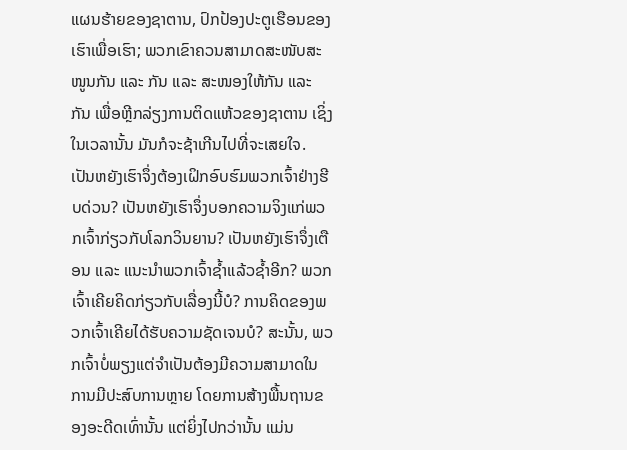ແຜນຮ້າຍຂອງຊາຕານ, ປົກປ້ອງປະຕູເຮືອນຂອງເຮົາເພື່ອເຮົາ; ພວກເຂົາຄວນສາມາດສະໜັບສະໜູນກັນ ແລະ ກັນ ແລະ ສະໜອງໃຫ້ກັນ ແລະ ກັນ ເພື່ອຫຼີກລ່ຽງການຕິດແຫ້ວຂອງຊາຕານ ເຊິ່ງໃນເວລານັ້ນ ມັນກໍຈະຊ້າເກີນໄປທີ່ຈະເສຍໃຈ. ເປັນຫຍັງເຮົາຈຶ່ງຕ້ອງເຝິກອົບຮົມພວກເຈົ້າຢ່າງຮີບດ່ວນ? ເປັນຫຍັງເຮົາຈຶ່ງບອກຄວາມຈິງແກ່ພວກເຈົ້າກ່ຽວກັບໂລກວິນຍານ? ເປັນຫຍັງເຮົາຈຶ່ງເຕືອນ ແລະ ແນະນໍາພວກເຈົ້າຊໍ້າແລ້ວຊໍ້າອີກ? ພວກເຈົ້າເຄີຍຄິດກ່ຽວກັບເລື່ອງນີ້ບໍ? ການຄິດຂອງພວກເຈົ້າເຄີຍໄດ້ຮັບຄວາມຊັດເຈນບໍ? ສະນັ້ນ, ພວກເຈົ້າບໍ່ພຽງແຕ່ຈໍາເປັນຕ້ອງມີຄວາມສາມາດໃນການມີປະສົບການຫຼາຍ ໂດຍການສ້າງພື້ນຖານຂອງອະດີດເທົ່ານັ້ນ ແຕ່ຍິ່ງໄປກວ່ານັ້ນ ແມ່ນ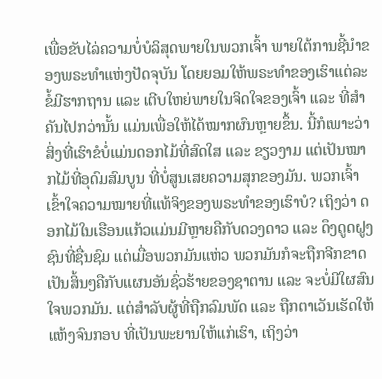ເພື່ອຂັບໄລ່ຄວາມບໍ່ບໍລິສຸດພາຍໃນພວກເຈົ້າ ພາຍໃຕ້ການຊີ້ນໍາຂອງພຣະທໍາແຫ່ງປັດຈຸບັນ ໂດຍຍອມໃຫ້ພຣະທໍາຂອງເຮົາແຕ່ລະຂໍ້ມີຮາກຖານ ແລະ ເຕີບໃຫຍ່ພາຍໃນຈິດໃຈຂອງເຈົ້າ ແລະ ທີ່ສໍາຄັນໄປກວ່ານັ້ນ ແມ່ນເພື່ອໃຫ້ໄດ້ໝາກຜົນຫຼາຍຂຶ້ນ. ນີ້ກໍເພາະວ່າ ສິ່ງທີ່ເຮົາຂໍບໍ່ແມ່ນດອກໄມ້ທີ່ສົດໃສ ແລະ ຂຽວງາມ ແຕ່ເປັນໝາກໄມ້ທີ່ອຸດົມສົມບູນ ທີ່ບໍ່ສູນເສຍຄວາມສຸກຂອງມັນ. ພວກເຈົ້າເຂົ້າໃຈຄວາມໝາຍທີ່ແທ້ຈິງຂອງພຣະທໍາຂອງເຮົາບໍ? ເຖິງວ່າ ດອກໄມ້ໃນເຮືອນແກ້ວແມ່ນມີຫຼາຍຄືກັບດວງດາວ ແລະ ດຶງດູດຝູງຊົນທີ່ຊື່ນຊົມ ແຕ່ເມື່ອພວກມັນແຫ່ວ ພວກມັນກໍຈະຖືກຈີກຂາດເປັນສິ້ນໆຄືກັບແຜນອັນຊົ່ວຮ້າຍຂອງຊາຕານ ແລະ ຈະບໍ່ມີໃຜສົນໃຈພວກມັນ. ແຕ່ສໍາລັບຜູ້ທີ່ຖືກລົມພັດ ແລະ ຖືກຕາເວັນເຮັດໃຫ້ແຫ້ງຈົນກອບ ທີ່ເປັນພະຍານໃຫ້ແກ່ເຮົາ, ເຖິງວ່າ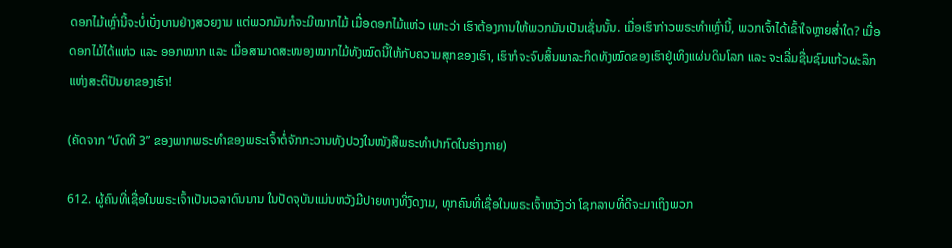ດອກໄມ້ເຫຼົ່ານີ້ຈະບໍ່ເບັ່ງບານຢ່າງສວຍງາມ ແຕ່ພວກມັນກໍຈະມີໝາກໄມ້ ເມື່ອດອກໄມ້ແຫ່ວ ເພາະວ່າ ເຮົາຕ້ອງການໃຫ້ພວກມັນເປັນເຊັ່ນນັ້ນ. ເມື່ອເຮົາກ່າວພຣະທໍາເຫຼົ່ານີ້, ພວກເຈົ້າໄດ້ເຂົ້າໃຈຫຼາຍສໍ່າໃດ? ເມື່ອດອກໄມ້ໄດ້ແຫ່ວ ແລະ ອອກໝາກ ແລະ ເມື່ອສາມາດສະໜອງໝາກໄມ້ທັງໝົດນີ້ໃຫ້ກັບຄວາມສຸກຂອງເຮົາ, ເຮົາກໍຈະຈົບສິ້ນພາລະກິດທັງໝົດຂອງເຮົາຢູ່ເທິງແຜ່ນດິນໂລກ ແລະ ຈະເລີ່ມຊື່ນຊົມແກ້ວຜະລຶກແຫ່ງສະຕິປັນຍາຂອງເຮົາ!

(ຄັດຈາກ “ບົດທີ 3” ຂອງພາກພຣະທຳຂອງພຣະເຈົ້າຕໍ່ຈັກກະວານທັງປວງໃນໜັງສືພຣະທຳປາກົດໃນຮ່າງກາຍ)

612. ຜູ້ຄົນທີ່ເຊື່ອໃນພຣະເຈົ້າເປັນເວລາດົນນານ ໃນປັດຈຸບັນແມ່ນຫວັງມີປາຍທາງທີ່ງົດງາມ, ທຸກຄົນທີ່ເຊື່ອໃນພຣະເຈົ້າຫວັງວ່າ ໂຊກລາບທີ່ດີຈະມາເຖິງພວກ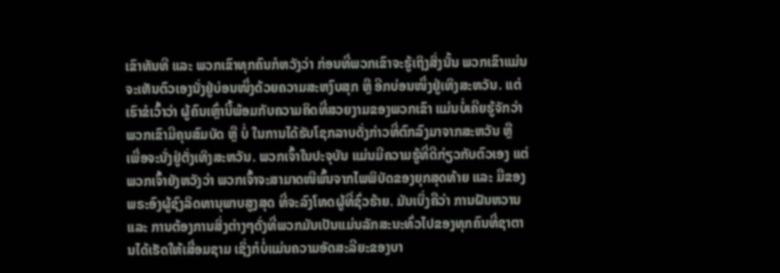ເຂົາທັນທີ ແລະ ພວກເຂົາທຸກຄົນກໍຫວັງວ່າ ກ່ອນທີ່ພວກເຂົາຈະຮູ້ເຖິງສິ່ງນັ້ນ ພວກເຂົາແມ່ນຈະເຫັນຕົວເອງນັ່ງຢູ່ບ່ອນໜຶ່ງດ້ວຍຄວາມສະຫງົບສຸກ ຫຼື ອີກບ່ອນໜຶ່ງຢູ່ເທິງສະຫວັນ. ແຕ່ເຮົາຂໍເວົ້າວ່າ ຜູ້ຄົນເຫຼົ່ານີ້ພ້ອມກັບຄວາມຄິດທີ່ສວຍງາມຂອງພວກເຂົາ ແມ່ນບໍ່ເຄີຍຮູ້ຈັກວ່າ ພວກເຂົາມີຄຸນສົມບັດ ຫຼື ບໍ່ ໃນການໄດ້ຮັບໂຊກລາບດັ່ງກ່າວທີ່ຕົກລົງມາຈາກສະຫວັນ ຫຼື ເພື່ອຈະນັ່ງຢູ່ຕັ່ງເທິງສະຫວັນ. ພວກເຈົ້າໃນປະຈຸບັນ ແມ່ນມີຄວາມຮູ້ທີ່ດີກ່ຽວກັບຕົວເອງ ແຕ່ພວກເຈົ້າຍັງຫວັງວ່າ ພວກເຈົ້າຈະສາມາດໜີພົ້ນຈາກໄພພິບັດຂອງຍຸກສຸດທ້າຍ ແລະ ມືຂອງພຣະອົງຜູ້ຊົງລິດທານຸພາບສູງສຸດ ທີ່ຈະລົງໂທດຜູ້ທີ່ຊົ່ວຮ້າຍ. ມັນເບິ່ງຄືວ່າ ການຝັນຫວານ ແລະ ການຕ້ອງການສິ່ງຕ່າງໆດັ່ງທີ່ພວກມັນເປັນແມ່ນລັກສະນະທົ່ວໄປຂອງທຸກຄົນທີ່ຊາຕານໄດ້ເຮັດໃຫ້ເສື່ອມຊາມ ເຊິ່ງກໍບໍ່ແມ່ນຄວາມອັດສະລີຍະຂອງບາ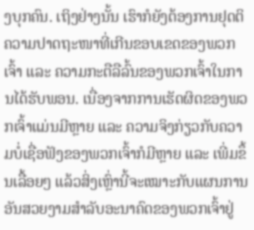ງບຸກຄົນ. ເຖິງຢ່າງນັ້ນ ເຮົາກໍຍັງຕ້ອງການຢຸດຕິຄວາມປາດຖະໜາທີ່ເກີນຂອບເຂດຂອງພວກເຈົ້າ ແລະ ຄວາມກະຕືລືລົ້ນຂອງພວກເຈົ້າໃນການໄດ້ຮັບພອນ. ເນື່ອງຈາກການເຮັດຜິດຂອງພວກເຈົ້າແມ່ນມີຫຼາຍ ແລະ ຄວາມຈິງກ່ຽວກັບຄວາມບໍ່ເຊື່ອຟັງຂອງພວກເຈົ້າກໍມີຫຼາຍ ແລະ ເພີ່ມຂຶ້ນເລື້ອຍໆ ແລ້ວສິ່ງເຫຼົ່ານີ້ຈະເໝາະກັບແຜນການອັນສວຍງາມສໍາລັບອະນາຄົດຂອງພວກເຈົ້າຢູ່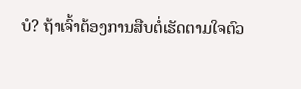ບໍ? ຖ້າເຈົ້າຕ້ອງການສືບຕໍ່ເຮັດຕາມໃຈຕົວ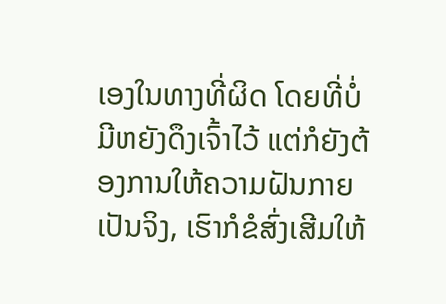ເອງໃນທາງທີ່ຜິດ ໂດຍທີ່ບໍ່ມີຫຍັງດຶງເຈົ້າໄວ້ ແຕ່ກໍຍັງຕ້ອງການໃຫ້ຄວາມຝັນກາຍເປັນຈິງ, ເຮົາກໍຂໍສົ່ງເສີມໃຫ້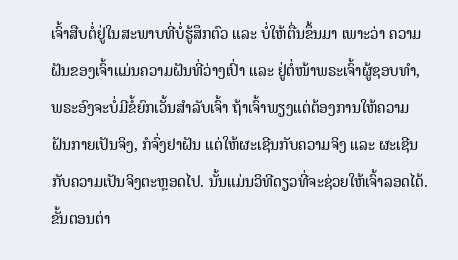ເຈົ້າສືບຕໍ່ຢູ່ໃນສະພາບທີ່ບໍ່ຮູ້ສຶກຕົວ ແລະ ບໍ່ໃຫ້ຕື່ນຂຶ້ນມາ ເພາະວ່າ ຄວາມຝັນຂອງເຈົ້າແມ່ນຄວາມຝັນທີ່ວ່າງເປົ່າ ແລະ ຢູ່ຕໍ່ໜ້າພຣະເຈົ້າຜູ້ຊອບທໍາ, ພຣະອົງຈະບໍ່ມີຂໍ້ຍົກເວັ້ນສໍາລັບເຈົ້າ ຖ້າເຈົ້າພຽງແຕ່ຕ້ອງການໃຫ້ຄວາມຝັນກາຍເປັນຈິງ, ກໍຈົ່ງຢາຝັນ ແຕ່ໃຫ້ຜະເຊີນກັບຄວາມຈິງ ແລະ ຜະເຊີນກັບຄວາມເປັນຈິງຕະຫຼອດໄປ. ນັ້ນແມ່ນວິທີດຽວທີ່ຈະຊ່ວຍໃຫ້ເຈົ້າລອດໄດ້. ຂັ້ນຕອນຕ່າ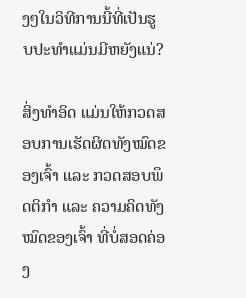ງໆໃນວິທີການນີ້ທີ່ເປັນຮູບປະທໍາແມ່ນມີຫຍັງແນ່?

ສິ່ງທໍາອິດ ແມ່ນໃຫ້ກວດສອບການເຮັດຜິດທັງໝົດຂອງເຈົ້າ ແລະ ກວດສອບພຶດຕິກໍາ ແລະ ຄວາມຄິດທັງໝົດຂອງເຈົ້າ ທີ່ບໍ່ສອດຄ່ອງ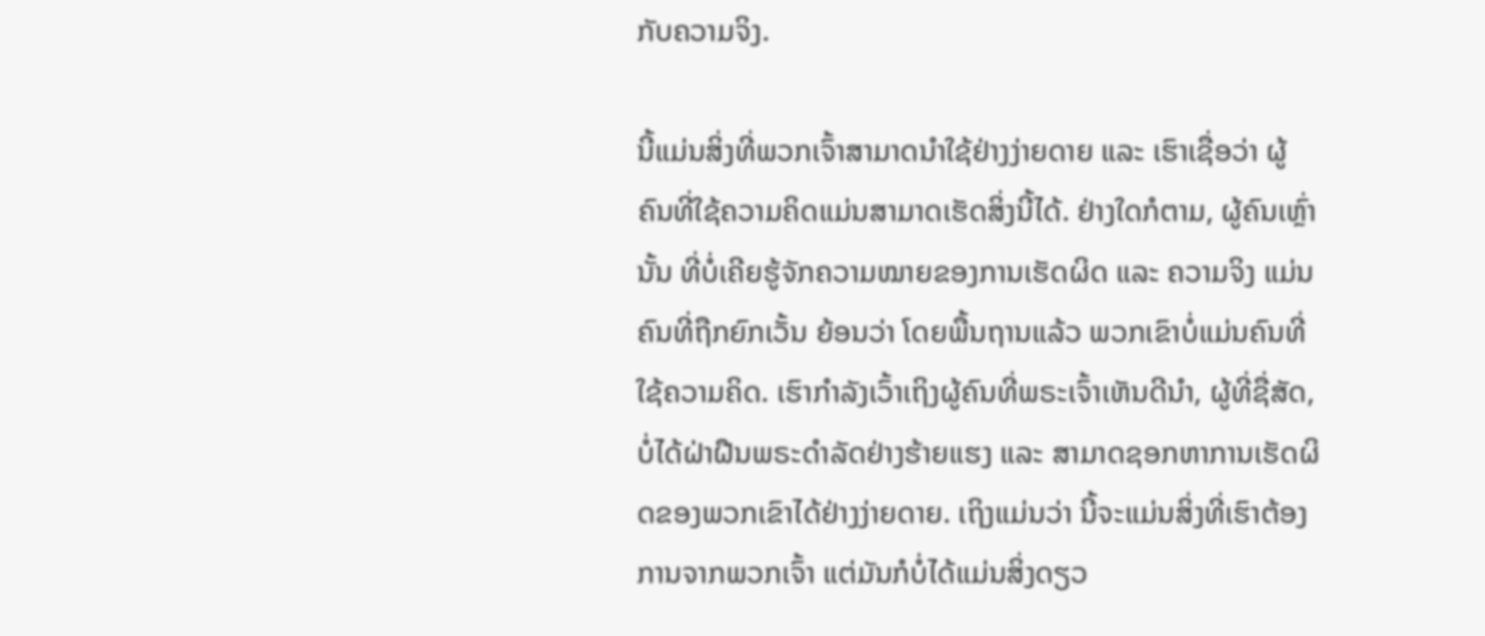ກັບຄວາມຈິງ.

ນີ້ແມ່ນສິ່ງທີ່ພວກເຈົ້າສາມາດນໍາໃຊ້ຢ່າງງ່າຍດາຍ ແລະ ເຮົາເຊື່ອວ່າ ຜູ້ຄົນທີ່ໃຊ້ຄວາມຄິດແມ່ນສາມາດເຮັດສິ່ງນີ້ໄດ້. ຢ່າງໃດກໍຕາມ, ຜູ້ຄົນເຫຼົ່ານັ້ນ ທີ່ບໍ່ເຄີຍຮູ້ຈັກຄວາມໝາຍຂອງການເຮັດຜິດ ແລະ ຄວາມຈິງ ແມ່ນຄົນທີ່ຖືກຍົກເວັ້ນ ຍ້ອນວ່າ ໂດຍພື້ນຖານແລ້ວ ພວກເຂົາບໍ່ແມ່ນຄົນທີ່ໃຊ້ຄວາມຄິດ. ເຮົາກໍາລັງເວົ້າເຖິງຜູ້ຄົນທີ່ພຣະເຈົ້າເຫັນດີນໍາ, ຜູ້ທີ່ຊື່ສັດ, ບໍ່ໄດ້ຝ່າຝືນພຣະດໍາລັດຢ່າງຮ້າຍແຮງ ແລະ ສາມາດຊອກຫາການເຮັດຜິດຂອງພວກເຂົາໄດ້ຢ່າງງ່າຍດາຍ. ເຖິງແມ່ນວ່າ ນີ້ຈະແມ່ນສິ່ງທີ່ເຮົາຕ້ອງການຈາກພວກເຈົ້າ ແຕ່ມັນກໍບໍ່ໄດ້ແມ່ນສິ່ງດຽວ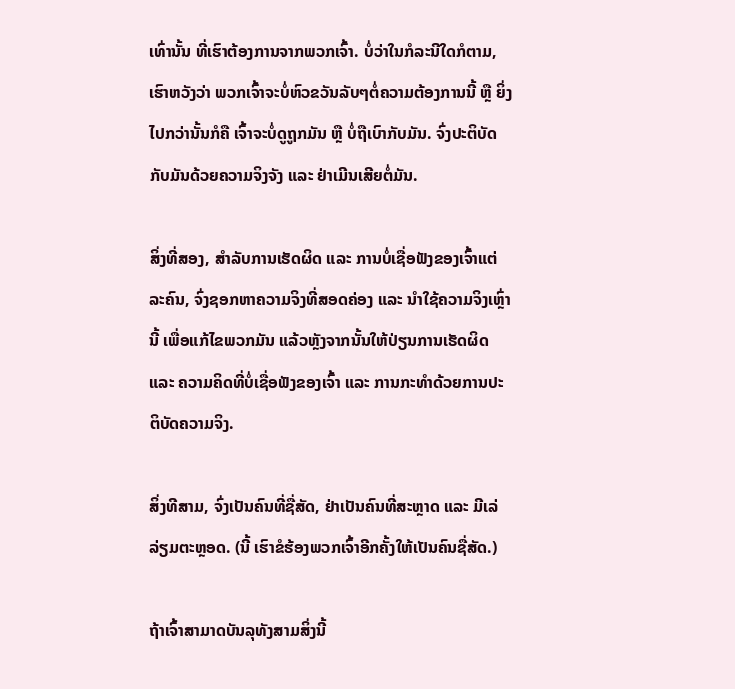ເທົ່ານັ້ນ ທີ່ເຮົາຕ້ອງການຈາກພວກເຈົ້າ. ບໍ່ວ່າໃນກໍລະນີໃດກໍຕາມ, ເຮົາຫວັງວ່າ ພວກເຈົ້າຈະບໍ່ຫົວຂວັນລັບໆຕໍ່ຄວາມຕ້ອງການນີ້ ຫຼື ຍິ່ງໄປກວ່ານັ້ນກໍຄື ເຈົ້າຈະບໍ່ດູຖູກມັນ ຫຼື ບໍ່ຖືເບົາກັບມັນ. ຈົ່ງປະຕິບັດກັບມັນດ້ວຍຄວາມຈິງຈັງ ແລະ ຢ່າເມີນເສີຍຕໍ່ມັນ.

ສິ່ງທີ່ສອງ, ສໍາລັບການເຮັດຜິດ ແລະ ການບໍ່ເຊື່ອຟັງຂອງເຈົ້າແຕ່ລະຄົນ, ຈົ່ງຊອກຫາຄວາມຈິງທີ່ສອດຄ່ອງ ແລະ ນໍາໃຊ້ຄວາມຈິງເຫຼົ່ານີ້ ເພື່ອແກ້ໄຂພວກມັນ ແລ້ວຫຼັງຈາກນັ້ນໃຫ້ປ່ຽນການເຮັດຜິດ ແລະ ຄວາມຄິດທີ່ບໍ່ເຊື່ອຟັງຂອງເຈົ້າ ແລະ ການກະທໍາດ້ວຍການປະຕິບັດຄວາມຈິງ.

ສິ່ງທີສາມ, ຈົ່ງເປັນຄົນທີ່ຊື່ສັດ, ຢ່າເປັນຄົນທີ່ສະຫຼາດ ແລະ ມີເລ່ລ່ຽມຕະຫຼອດ. (ນີ້ ເຮົາຂໍຮ້ອງພວກເຈົ້າອີກຄັ້ງໃຫ້ເປັນຄົນຊື່ສັດ.)

ຖ້າເຈົ້າສາມາດບັນລຸທັງສາມສິ່ງນີ້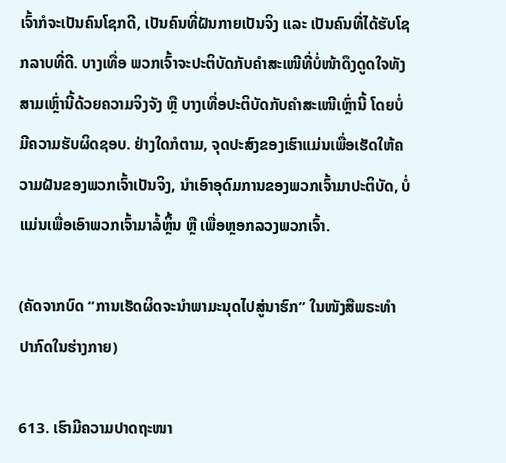ເຈົ້າກໍຈະເປັນຄົນໂຊກດີ, ເປັນຄົນທີ່ຝັນກາຍເປັນຈິງ ແລະ ເປັນຄົນທີ່ໄດ້ຮັບໂຊກລາບທີ່ດີ. ບາງເທື່ອ ພວກເຈົ້າຈະປະຕິບັດກັບຄໍາສະເໜີທີ່ບໍ່ໜ້າດຶງດູດໃຈທັງສາມເຫຼົ່ານີ້ດ້ວຍຄວາມຈິງຈັງ ຫຼື ບາງເທື່ອປະຕິບັດກັບຄໍາສະເໜີເຫຼົ່ານີ້ ໂດຍບໍ່ມີຄວາມຮັບຜິດຊອບ. ຢ່າງໃດກໍຕາມ, ຈຸດປະສົງຂອງເຮົາແມ່ນເພື່ອເຮັດໃຫ້ຄວາມຝັນຂອງພວກເຈົ້າເປັນຈິງ, ນໍາເອົາອຸດົມການຂອງພວກເຈົ້າມາປະຕິບັດ, ບໍ່ແມ່ນເພື່ອເອົາພວກເຈົ້າມາລໍ້ຫຼິ້ນ ຫຼື ເພື່ອຫຼອກລວງພວກເຈົ້າ.

(ຄັດຈາກບົດ “ການເຮັດຜິດຈະນໍາພາມະນຸດໄປສູ່ນາຮົກ” ໃນໜັງສືພຣະທໍາປາກົດໃນຮ່າງກາຍ)

613. ເຮົາມີຄວາມປາດຖະໜາ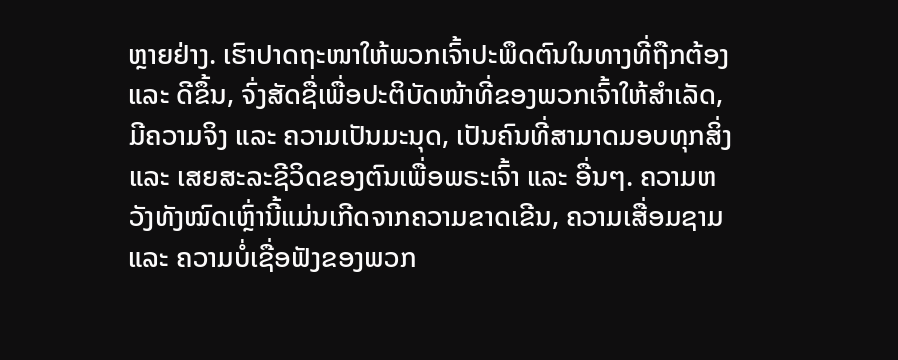ຫຼາຍຢ່າງ. ເຮົາປາດຖະໜາໃຫ້ພວກເຈົ້າປະພຶດຕົນໃນທາງທີ່ຖືກຕ້ອງ ແລະ ດີຂຶ້ນ, ຈົ່ງສັດຊື່ເພື່ອປະຕິບັດໜ້າທີ່ຂອງພວກເຈົ້າໃຫ້ສໍາເລັດ, ມີຄວາມຈິງ ແລະ ຄວາມເປັນມະນຸດ, ເປັນຄົນທີ່ສາມາດມອບທຸກສິ່ງ ແລະ ເສຍສະລະຊີວິດຂອງຕົນເພື່ອພຣະເຈົ້າ ແລະ ອື່ນໆ. ຄວາມຫວັງທັງໝົດເຫຼົ່ານີ້ແມ່ນເກີດຈາກຄວາມຂາດເຂີນ, ຄວາມເສື່ອມຊາມ ແລະ ຄວາມບໍ່ເຊື່ອຟັງຂອງພວກ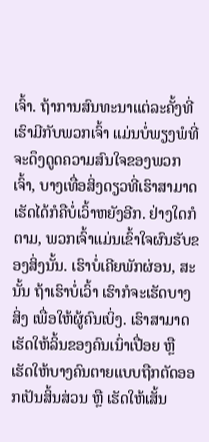ເຈົ້າ. ຖ້າການສົນທະນາແຕ່ລະຄັ້ງທີ່ເຮົາມີກັບພວກເຈົ້າ ແມ່ນບໍ່ພຽງພໍທີ່ຈະດຶງດູດຄວາມສົນໃຈຂອງພວກເຈົ້າ, ບາງເທື່ອສິ່ງດຽວທີ່ເຮົາສາມາດເຮັດໄດ້ກໍຄືບໍ່ເວົ້າຫຍັງອີກ. ຢ່າງໃດກໍຕາມ, ພວກເຈົ້າແມ່ນເຂົ້າໃຈຜົນຮັບຂອງສິ່ງນັ້ນ. ເຮົາບໍ່ເຄີຍພັກຜ່ອນ, ສະນັ້ນ ຖ້າເຮົາບໍ່ເວົ້າ ເຮົາກໍຈະເຮັດບາງສິ່ງ ເພື່ອໃຫ້ຜູ້ຄົນເບິ່ງ. ເຮົາສາມາດເຮັດໃຫ້ລິ້ນຂອງຄົນເນົ່າເປື່ອຍ ຫຼື ເຮັດໃຫ້ບາງຄົນຕາຍແບບຖືກຕັດອອກເປັນສິ້ນສ່ວນ ຫຼື ເຮັດໃຫ້ເສັ້ນ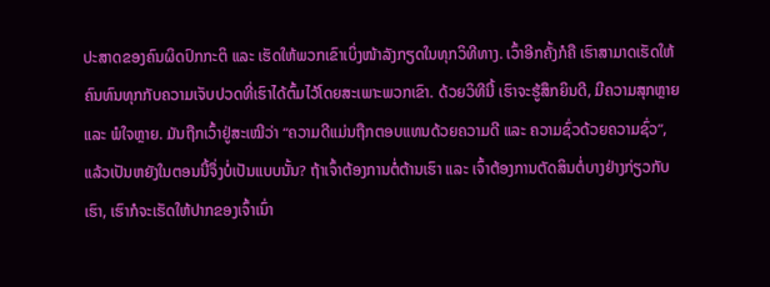ປະສາດຂອງຄົນຜິດປົກກະຕິ ແລະ ເຮັດໃຫ້ພວກເຂົາເບິ່ງໜ້າລັງກຽດໃນທຸກວິທີທາງ. ເວົ້າອີກຄັ້ງກໍຄື ເຮົາສາມາດເຮັດໃຫ້ຄົນທົນທຸກກັບຄວາມເຈັບປວດທີ່ເຮົາໄດ້ຕົ້ມໄວ້ໂດຍສະເພາະພວກເຂົາ. ດ້ວຍວິທີນີ້ ເຮົາຈະຮູ້ສຶກຍິນດີ, ມີຄວາມສຸກຫຼາຍ ແລະ ພໍໃຈຫຼາຍ. ມັນຖືກເວົ້າຢູ່ສະເໝີວ່າ “ຄວາມດີແມ່ນຖືກຕອບແທນດ້ວຍຄວາມດີ ແລະ ຄວາມຊົ່ວດ້ວຍຄວາມຊົ່ວ”, ແລ້ວເປັນຫຍັງໃນຕອນນີ້ຈຶ່ງບໍ່ເປັນແບບນັ້ນ? ຖ້າເຈົ້າຕ້ອງການຕໍ່ຕ້ານເຮົາ ແລະ ເຈົ້າຕ້ອງການຕັດສິນຕໍ່ບາງຢ່າງກ່ຽວກັບເຮົາ, ເຮົາກໍຈະເຮັດໃຫ້ປາກຂອງເຈົ້າເນົ່າ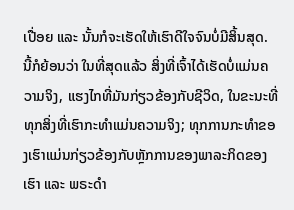ເປື່ອຍ ແລະ ນັ້ນກໍຈະເຮັດໃຫ້ເຮົາດີໃຈຈົນບໍ່ມີສິ້ນສຸດ. ນີ້ກໍຍ້ອນວ່າ ໃນທີ່ສຸດແລ້ວ ສິ່ງທີ່ເຈົ້າໄດ້ເຮັດບໍ່ແມ່ນຄວາມຈິງ, ແຮງໄກທີ່ມັນກ່ຽວຂ້ອງກັບຊີວິດ, ໃນຂະນະທີ່ທຸກສິ່ງທີ່ເຮົາກະທໍາແມ່ນຄວາມຈິງ; ທຸກການກະທໍາຂອງເຮົາແມ່ນກ່ຽວຂ້ອງກັບຫຼັກການຂອງພາລະກິດຂອງເຮົາ ແລະ ພຣະດໍາ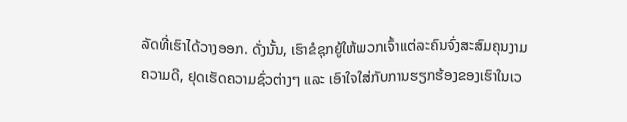ລັດທີ່ເຮົາໄດ້ວາງອອກ. ດັ່ງນັ້ນ, ເຮົາຂໍຊຸກຍູ້ໃຫ້ພວກເຈົ້າແຕ່ລະຄົນຈົ່ງສະສົມຄຸນງາມຄວາມດີ, ຢຸດເຮັດຄວາມຊົ່ວຕ່າງໆ ແລະ ເອົາໃຈໃສ່ກັບການຮຽກຮ້ອງຂອງເຮົາໃນເວ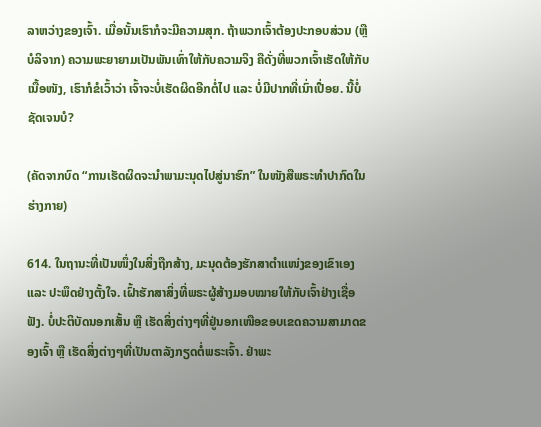ລາຫວ່າງຂອງເຈົ້າ. ເມື່ອນັ້ນເຮົາກໍຈະມີຄວາມສຸກ. ຖ້າພວກເຈົ້າຕ້ອງປະກອບສ່ວນ (ຫຼື ບໍລິຈາກ) ຄວາມພະຍາຍາມເປັນພັນເທົ່າໃຫ້ກັບຄວາມຈິງ ຄືດັ່ງທີ່ພວກເຈົ້າເຮັດໃຫ້ກັບເນື້ອໜັງ, ເຮົາກໍຂໍເວົ້າວ່າ ເຈົ້າຈະບໍ່ເຮັດຜິດອີກຕໍ່ໄປ ແລະ ບໍ່ມີປາກທີ່ເນົ່າເປື່ອຍ. ນີ້ບໍ່ຊັດເຈນບໍ?

(ຄັດຈາກບົດ “ການເຮັດຜິດຈະນໍາພາມະນຸດໄປສູ່ນາຮົກ” ໃນໜັງສືພຣະທໍາປາກົດໃນຮ່າງກາຍ)

614. ໃນຖານະທີ່ເປັນໜຶ່ງໃນສິ່ງຖືກສ້າງ, ມະນຸດຕ້ອງຮັກສາຕໍາແໜ່ງຂອງເຂົາເອງ ແລະ ປະພຶດຢ່າງຕັ້ງໃຈ. ເຝົ້າຮັກສາສິ່ງທີ່ພຣະຜູ້ສ້າງມອບໝາຍໃຫ້ກັບເຈົ້າຢ່າງເຊື່ອຟັງ. ບໍ່ປະຕິບັດນອກເສັ້ນ ຫຼື ເຮັດສິ່ງຕ່າງໆທີ່ຢູ່ນອກເໜືອຂອບເຂດຄວາມສາມາດຂອງເຈົ້າ ຫຼື ເຮັດສິ່ງຕ່າງໆທີ່ເປັນຕາລັງກຽດຕໍ່ພຣະເຈົ້າ. ຢ່າພະ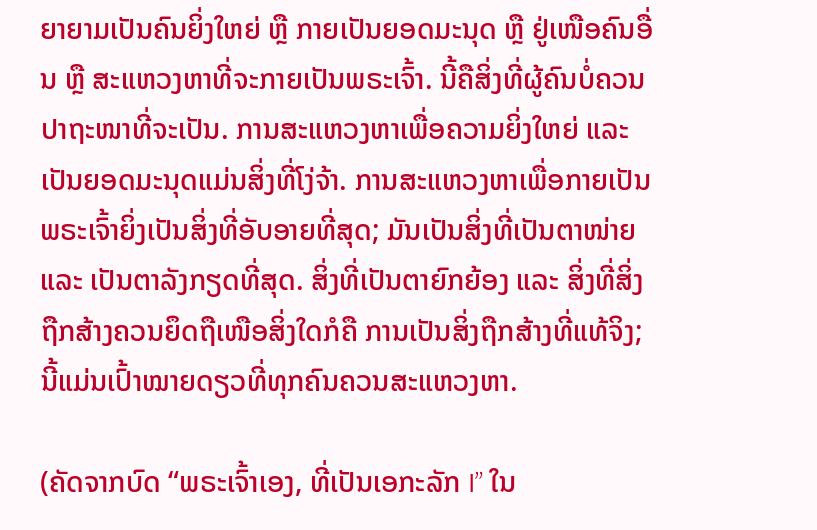ຍາຍາມເປັນຄົນຍິ່ງໃຫຍ່ ຫຼື ກາຍເປັນຍອດມະນຸດ ຫຼື ຢູ່ເໜືອຄົນອື່ນ ຫຼື ສະແຫວງຫາທີ່ຈະກາຍເປັນພຣະເຈົ້າ. ນີ້ຄືສິ່ງທີ່ຜູ້ຄົນບໍ່ຄວນປາຖະໜາທີ່ຈະເປັນ. ການສະແຫວງຫາເພື່ອຄວາມຍິ່ງໃຫຍ່ ແລະ ເປັນຍອດມະນຸດແມ່ນສິ່ງທີ່ໂງ່ຈ້າ. ການສະແຫວງຫາເພື່ອກາຍເປັນພຣະເຈົ້າຍິ່ງເປັນສິ່ງທີ່ອັບອາຍທີ່ສຸດ; ມັນເປັນສິ່ງທີ່ເປັນຕາໜ່າຍ ແລະ ເປັນຕາລັງກຽດທີ່ສຸດ. ສິ່ງທີ່ເປັນຕາຍົກຍ້ອງ ແລະ ສິ່ງທີ່ສິ່ງຖືກສ້າງຄວນຍຶດຖືເໜືອສິ່ງໃດກໍຄື ການເປັນສິ່ງຖືກສ້າງທີ່ແທ້ຈິງ; ນີ້ແມ່ນເປົ້າໝາຍດຽວທີ່ທຸກຄົນຄວນສະແຫວງຫາ.

(ຄັດຈາກບົດ “ພຣະເຈົ້າເອງ, ທີ່ເປັນເອກະລັກ I” ໃນ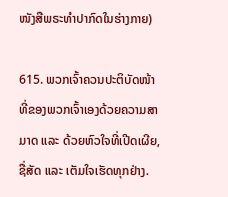ໜັງສືພຣະທໍາປາກົດໃນຮ່າງກາຍ)

615. ພວກເຈົ້າຄວນປະຕິບັດໜ້າທີ່ຂອງພວກເຈົ້າເອງດ້ວຍຄວາມສາມາດ ແລະ ດ້ວຍຫົວໃຈທີ່ເປີດເຜີຍ, ຊື່ສັດ ແລະ ເຕັມໃຈເຮັດທຸກຢ່າງ.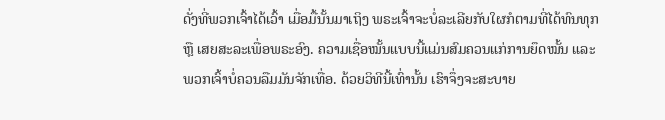ດັ່ງທີ່ພວກເຈົ້າໄດ້ເວົ້າ ເມື່ອມື້ນັ້ນມາເຖິງ ພຣະເຈົ້າຈະບໍ່ລະເລີຍກັບໃຜກໍຕາມທີ່ໄດ້ທົນທຸກ ຫຼື ເສຍສະລະເພື່ອພຣະອົງ. ຄວາມເຊື່ອໝັ້ນແບບນີ້ແມ່ນສົມຄວນແກ່ການຍຶດໝັ້ນ ແລະ ພວກເຈົ້າບໍ່ຄວນລືມມັນຈັກເທື່ອ. ດ້ວຍວິທີນີ້ເທົ່ານັ້ນ ເຮົາຈຶ່ງຈະສະບາຍ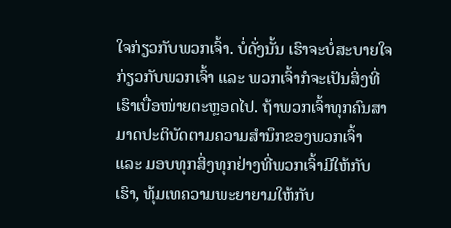ໃຈກ່ຽວກັບພວກເຈົ້າ. ບໍ່ດັ່ງນັ້ນ ເຮົາຈະບໍ່ສະບາຍໃຈກ່ຽວກັບພວກເຈົ້າ ແລະ ພວກເຈົ້າກໍຈະເປັນສິ່ງທີ່ເຮົາເບື່ອໜ່າຍຕະຫຼອດໄປ. ຖ້າພວກເຈົ້າທຸກຄົນສາມາດປະຕິບັດຕາມຄວາມສຳນຶກຂອງພວກເຈົ້າ ແລະ ມອບທຸກສິ່ງທຸກຢ່າງທີ່ພວກເຈົ້າມີໃຫ້ກັບເຮົາ, ທຸ້ມເທຄວາມພະຍາຍາມໃຫ້ກັບ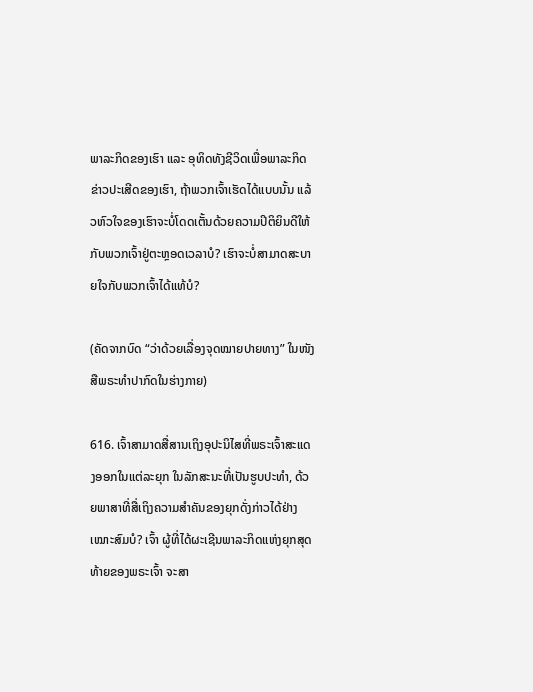ພາລະກິດຂອງເຮົາ ແລະ ອຸທິດທັງຊີວິດເພື່ອພາລະກິດຂ່າວປະເສີດຂອງເຮົາ, ຖ້າພວກເຈົ້າເຮັດໄດ້ແບບນັ້ນ ແລ້ວຫົວໃຈຂອງເຮົາຈະບໍ່ໂດດເຕັ້ນດ້ວຍຄວາມປິຕິຍິນດີໃຫ້ກັບພວກເຈົ້າຢູ່ຕະຫຼອດເວລາບໍ? ເຮົາຈະບໍ່ສາມາດສະບາຍໃຈກັບພວກເຈົ້າໄດ້ແທ້ບໍ?

(ຄັດຈາກບົດ “ວ່າດ້ວຍເລື່ອງຈຸດໝາຍປາຍທາງ” ໃນໜັງສືພຣະທໍາປາກົດໃນຮ່າງກາຍ)

616. ເຈົ້າສາມາດສື່ສານເຖິງອຸປະນິໄສທີ່ພຣະເຈົ້າສະແດງອອກໃນແຕ່ລະຍຸກ ໃນລັກສະນະທີ່ເປັນຮູບປະທຳ, ດ້ວຍພາສາທີ່ສື່ເຖິງຄວາມສຳຄັນຂອງຍຸກດັ່ງກ່າວໄດ້ຢ່າງເໝາະສົມບໍ? ເຈົ້າ ຜູ້ທີ່ໄດ້ຜະເຊີນພາລະກິດແຫ່ງຍຸກສຸດທ້າຍຂອງພຣະເຈົ້າ ຈະສາ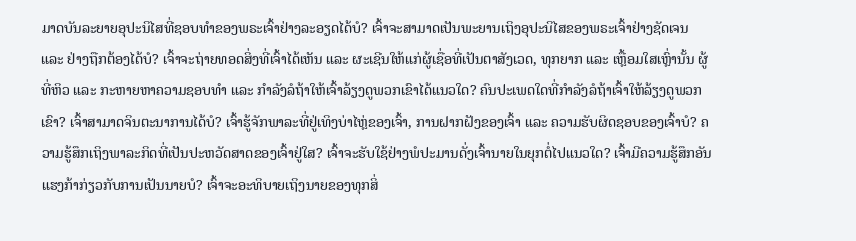ມາດບັນລະຍາຍອຸປະນິໄສທີ່ຊອບທຳຂອງພຣະເຈົ້າຢ່າງລະອຽດໄດ້ບໍ? ເຈົ້າຈະສາມາດເປັນພະຍານເຖິງອຸປະນິໄສຂອງພຣະເຈົ້າຢ່າງຊັດເຈນ ແລະ ຢ່າງຖືກຕ້ອງໄດ້ບໍ? ເຈົ້າຈະຖ່າຍທອດສິ່ງທີ່ເຈົ້າໄດ້ເຫັນ ແລະ ຜະເຊີນໃຫ້ແກ່ຜູ້ເຊື່ອທີ່ເປັນຕາສັງເວດ, ທຸກຍາກ ແລະ ເຫຼື້ອມໃສເຫຼົ່ານັ້ນ ຜູ້ທີ່ຫິວ ແລະ ກະຫາຍຫາຄວາມຊອບທຳ ແລະ ກຳລັງລໍຖ້າໃຫ້ເຈົ້າລ້ຽງດູພວກເຂົາໄດ້ແນວໃດ? ຄົນປະເພດໃດທີ່ກຳລັງລໍຖ້າເຈົ້າໃຫ້ລ້ຽງດູພວກເຂົາ? ເຈົ້າສາມາດຈິນຕະນາການໄດ້ບໍ? ເຈົ້າຮູ້ຈັກພາລະທີ່ຢູ່ເທິງບ່າໄຫຼ່ຂອງເຈົ້າ, ການຝາກຝັງຂອງເຈົ້າ ແລະ ຄວາມຮັບຜິດຊອບຂອງເຈົ້າບໍ? ຄວາມຮູ້ສຶກເຖິງພາລະກິດທີ່ເປັນປະຫວັດສາດຂອງເຈົ້າຢູ່ໃສ? ເຈົ້າຈະຮັບໃຊ້ຢ່າງພໍປະມານດັ່ງເຈົ້ານາຍໃນຍຸກຕໍ່ໄປແນວໃດ? ເຈົ້າມີຄວາມຮູ້ສຶກອັນແຮງກ້າກ່ຽວກັບການເປັນນາຍບໍ? ເຈົ້າຈະອະທິບາຍເຖິງນາຍຂອງທຸກສິ່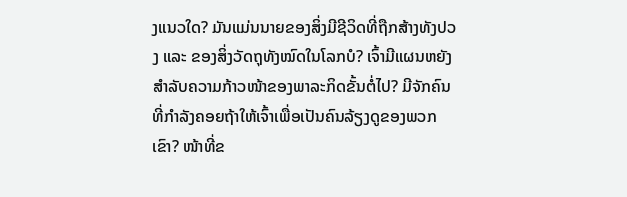ງແນວໃດ? ມັນແມ່ນນາຍຂອງສິ່ງມີຊີວິດທີ່ຖືກສ້າງທັງປວງ ແລະ ຂອງສິ່ງວັດຖຸທັງໝົດໃນໂລກບໍ? ເຈົ້າມີແຜນຫຍັງສຳລັບຄວາມກ້າວໜ້າຂອງພາລະກິດຂັ້ນຕໍ່ໄປ? ມີຈັກຄົນທີ່ກຳລັງຄອຍຖ້າໃຫ້ເຈົ້າເພື່ອເປັນຄົນລ້ຽງດູຂອງພວກເຂົາ? ໜ້າທີ່ຂ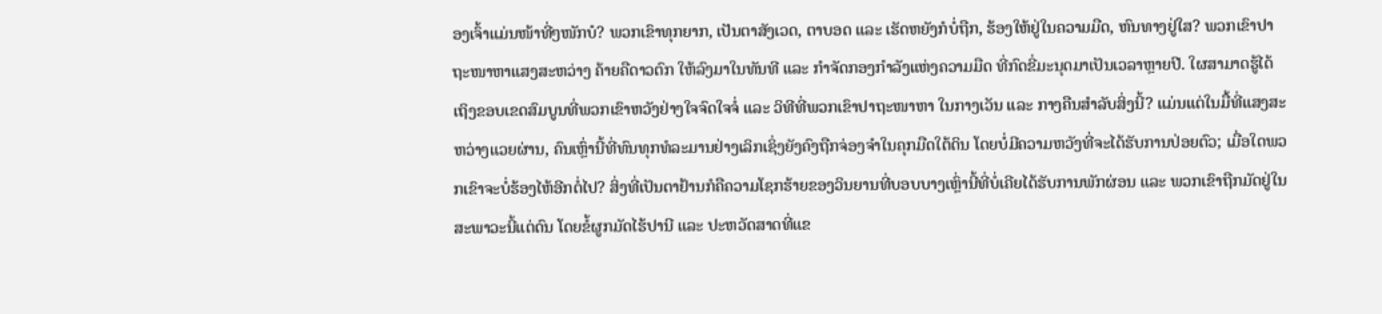ອງເຈົ້າແມ່ນໜ້າທີ່ໆໜັກບໍ? ພວກເຂົາທຸກຍາກ, ເປັນຕາສັງເວດ, ຕາບອດ ແລະ ເຮັດຫຍັງກໍບໍ່ຖືກ, ຮ້ອງໃຫ້ຢູ່ໃນຄວາມມືດ, ຫົນທາງຢູ່ໃສ? ພວກເຂົາປາຖະໜາຫາແສງສະຫວ່າງ ຄ້າຍຄືດາວຕົກ ໃຫ້ລົງມາໃນທັນທີ ແລະ ກຳຈັດກອງກຳລັງແຫ່ງຄວາມມືດ ທີ່ກົດຂີ່ມະນຸດມາເປັນເວລາຫຼາຍປີ. ໃຜສາມາດຮູ້ໄດ້ເຖິງຂອບເຂດສົມບູນທີ່ພວກເຂົາຫວັງຢ່າງໃຈຈົດໃຈຈໍ່ ແລະ ວິທີທີ່ພວກເຂົາປາຖະໜາຫາ ໃນກາງເວັນ ແລະ ກາງຄືນສຳລັບສິ່ງນີ້? ແມ່ນແຕ່ໃນມື້ທີ່ແສງສະຫວ່າງແວຍຜ່ານ, ຄົນເຫຼົ່ານີ້ທີ່ທົນທຸກທໍລະມານຢ່າງເລິກເຊິ່ງຍັງຄົງຖືກຈ່ອງຈຳໃນຄຸກມືດໃຕ້ດິນ ໂດຍບໍ່ມີຄວາມຫວັງທີ່ຈະໄດ້ຮັບການປ່ອຍຕົວ; ເມື່ອໃດພວກເຂົາຈະບໍ່ຮ້ອງໄຫ້ອີກຕໍ່ໄປ? ສິ່ງທີ່ເປັນຕາຢ້ານກໍຄືຄວາມໂຊກຮ້າຍຂອງວິນຍານທີ່ບອບບາງເຫຼົ່ານີ້ທີ່ບໍ່ເຄີຍໄດ້ຮັບການພັກຜ່ອນ ແລະ ພວກເຂົາຖືກມັດຢູ່ໃນສະພາວະນີ້ແຕ່ດົນ ໂດຍຂໍ້ຜູກມັດໄຮ້ປານີ ແລະ ປະຫວັດສາດທີ່ແຂ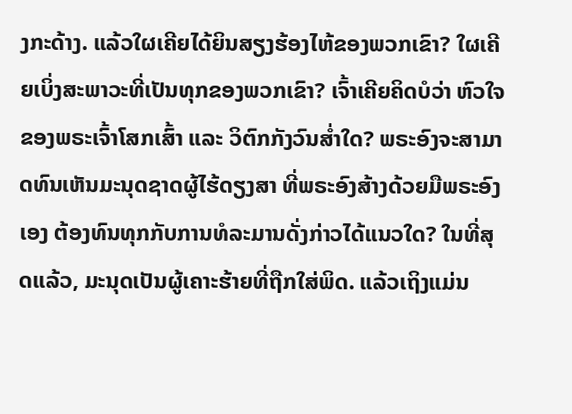ງກະດ້າງ. ແລ້ວໃຜເຄີຍໄດ້ຍິນສຽງຮ້ອງໄຫ້ຂອງພວກເຂົາ? ໃຜເຄີຍເບິ່ງສະພາວະທີ່ເປັນທຸກຂອງພວກເຂົາ? ເຈົ້າເຄີຍຄິດບໍວ່າ ຫົວໃຈຂອງພຣະເຈົ້າໂສກເສົ້າ ແລະ ວິຕົກກັງວົນສໍ່າໃດ? ພຣະອົງຈະສາມາດທົນເຫັນມະນຸດຊາດຜູ້ໄຮ້ດຽງສາ ທີ່ພຣະອົງສ້າງດ້ວຍມືພຣະອົງເອງ ຕ້ອງທົນທຸກກັບການທໍລະມານດັ່ງກ່າວໄດ້ແນວໃດ? ໃນທີ່ສຸດແລ້ວ, ມະນຸດເປັນຜູ້ເຄາະຮ້າຍທີ່ຖືກໃສ່ພິດ. ແລ້ວເຖິງແມ່ນ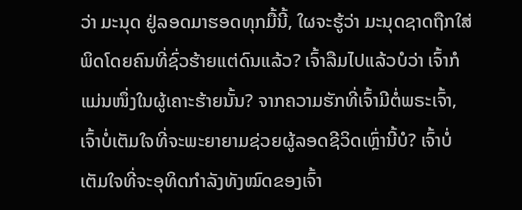ວ່າ ມະນຸດ ຢູ່ລອດມາຮອດທຸກມື້ນີ້, ໃຜຈະຮູ້ວ່າ ມະນຸດຊາດຖືກໃສ່ພິດໂດຍຄົນທີ່ຊົ່ວຮ້າຍແຕ່ດົນແລ້ວ? ເຈົ້າລືມໄປແລ້ວບໍວ່າ ເຈົ້າກໍແມ່ນໜຶ່ງໃນຜູ້ເຄາະຮ້າຍນັ້ນ? ຈາກຄວາມຮັກທີ່ເຈົ້າມີຕໍ່ພຣະເຈົ້າ, ເຈົ້າບໍ່ເຕັມໃຈທີ່ຈະພະຍາຍາມຊ່ວຍຜູ້ລອດຊີວິດເຫຼົ່ານີ້ບໍ? ເຈົ້າບໍ່ເຕັມໃຈທີ່ຈະອຸທິດກຳລັງທັງໝົດຂອງເຈົ້າ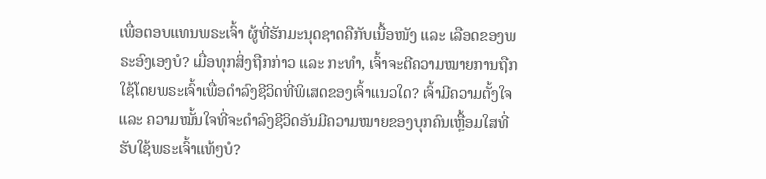ເພື່ອຕອບແທນພຣະເຈົ້າ ຜູ້ທີ່ຮັກມະນຸດຊາດຄືກັບເນື້ອໜັງ ແລະ ເລືອດຂອງພຣະອົງເອງບໍ? ເມື່ອທຸກສິ່ງຖືກກ່າວ ແລະ ກະທຳ, ເຈົ້າຈະຕີຄວາມໝາຍການຖືກໃຊ້ໂດຍພຣະເຈົ້າເພື່ອດຳລົງຊີວິດທີ່ພິເສດຂອງເຈົ້າແນວໃດ? ເຈົ້າມີຄວາມຕັ້ງໃຈ ແລະ ຄວາມໝັ້ນໃຈທີ່ຈະດຳລົງຊີວິດອັນມີຄວາມໝາຍຂອງບຸກຄົນເຫຼື້ອມໃສທີ່ ຮັບໃຊ້ພຣະເຈົ້າແທ້ໆບໍ?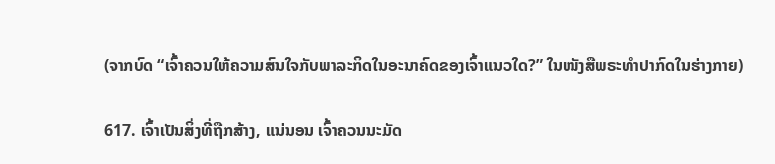(ຈາກບົດ “ເຈົ້າຄວນໃຫ້ຄວາມສົນໃຈກັບພາລະກິດໃນອະນາຄົດຂອງເຈົ້າແນວໃດ?” ໃນໜັງສືພຣະທໍາປາກົດໃນຮ່າງກາຍ)

617. ເຈົ້າເປັນສິ່ງທີ່ຖືກສ້າງ, ແນ່ນອນ ເຈົ້າຄວນນະມັດ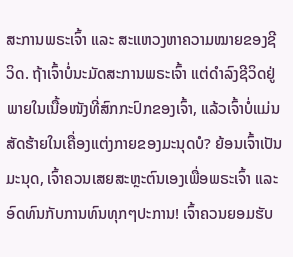ສະການພຣະເຈົ້າ ແລະ ສະແຫວງຫາຄວາມໝາຍຂອງຊີວິດ. ຖ້າເຈົ້າບໍ່ນະມັດສະການພຣະເຈົ້າ ແຕ່ດຳລົງຊີວິດຢູ່ພາຍໃນເນື້ອໜັງທີ່ສົກກະປົກຂອງເຈົ້າ, ແລ້ວເຈົ້າບໍ່ແມ່ນສັດຮ້າຍໃນເຄື່ອງແຕ່ງກາຍຂອງມະນຸດບໍ? ຍ້ອນເຈົ້າເປັນມະນຸດ, ເຈົ້າຄວນເສຍສະຫຼະຕົນເອງເພື່ອພຣະເຈົ້າ ແລະ ອົດທົນກັບການທົນທຸກໆປະການ! ເຈົ້າຄວນຍອມຮັບ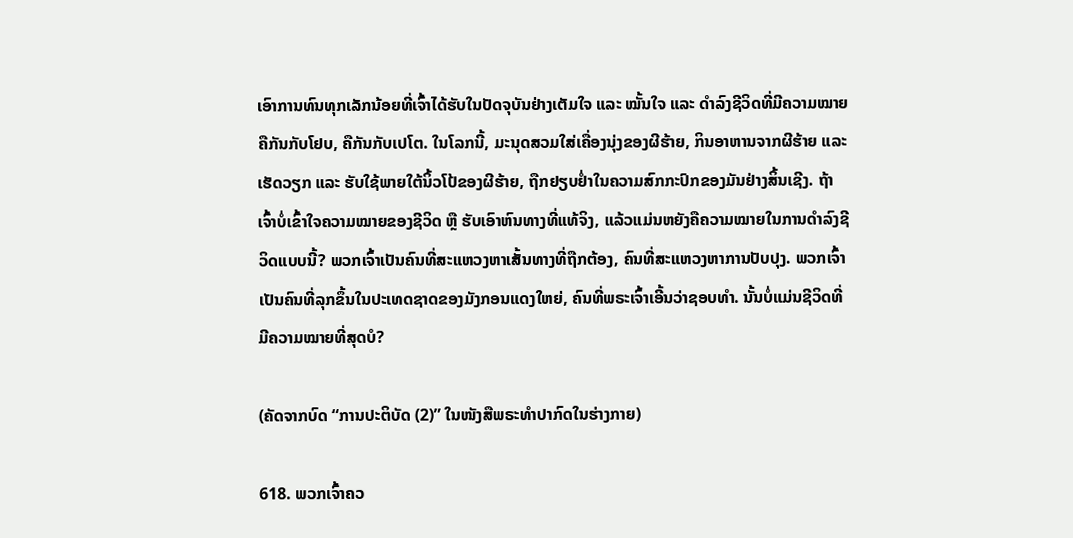ເອົາການທົນທຸກເລັກນ້ອຍທີ່ເຈົ້າໄດ້ຮັບໃນປັດຈຸບັນຢ່າງເຕັມໃຈ ແລະ ໝັ້ນໃຈ ແລະ ດຳລົງຊີວິດທີ່ມີຄວາມໝາຍຄືກັນກັບໂຢບ, ຄືກັນກັບເປໂຕ. ໃນໂລກນີ້, ມະນຸດສວມໃສ່ເຄື່ອງນຸ່ງຂອງຜີຮ້າຍ, ກິນອາຫານຈາກຜີຮ້າຍ ແລະ ເຮັດວຽກ ແລະ ຮັບໃຊ້ພາຍໃຕ້ນິ້ວໂປ້ຂອງຜີຮ້າຍ, ຖືກຢຽບຢໍ່າໃນຄວາມສົກກະປົກຂອງມັນຢ່າງສິ້ນເຊີງ. ຖ້າເຈົ້າບໍ່ເຂົ້າໃຈຄວາມໝາຍຂອງຊີວິດ ຫຼື ຮັບເອົາຫົນທາງທີ່ແທ້ຈິງ, ແລ້ວແມ່ນຫຍັງຄືຄວາມໝາຍໃນການດຳລົງຊີວິດແບບນີ້? ພວກເຈົ້າເປັນຄົນທີ່ສະແຫວງຫາເສັ້ນທາງທີ່ຖືກຕ້ອງ, ຄົນທີ່ສະແຫວງຫາການປັບປຸງ. ພວກເຈົ້າເປັນຄົນທີ່ລຸກຂຶ້ນໃນປະເທດຊາດຂອງມັງກອນແດງໃຫຍ່, ຄົນທີ່ພຣະເຈົ້າເອີ້ນວ່າຊອບທຳ. ນັ້ນບໍ່ແມ່ນຊີວິດທີ່ມີຄວາມໝາຍທີ່ສຸດບໍ?

(ຄັດຈາກບົດ “ການປະຕິບັດ (2)” ໃນໜັງສືພຣະທໍາປາກົດໃນຮ່າງກາຍ)

618. ພວກເຈົ້າຄວ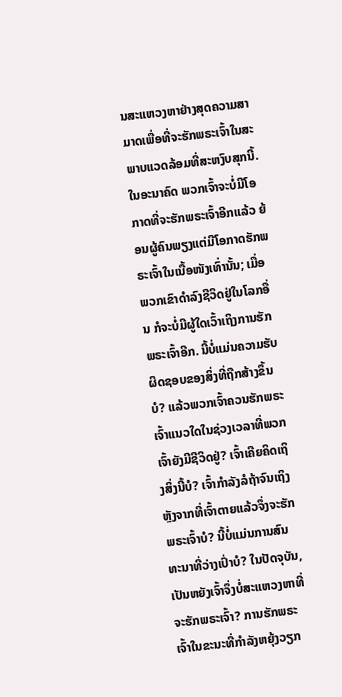ນສະແຫວງຫາຢ່າງສຸດຄວາມສາມາດເພື່ອທີ່ຈະຮັກພຣະເຈົ້າໃນສະພາບແວດລ້ອມທີ່ສະຫງົບສຸກນີ້. ໃນອະນາຄົດ ພວກເຈົ້າຈະບໍ່ມີໂອກາດທີ່ຈະຮັກພຣະເຈົ້າອີກແລ້ວ ຍ້ອນຜູ້ຄົນພຽງແຕ່ມີໂອກາດຮັກພຣະເຈົ້າໃນເນື້ອໜັງເທົ່ານັ້ນ; ເມື່ອພວກເຂົາດຳລົງຊີວິດຢູ່ໃນໂລກອື່ນ ກໍຈະບໍ່ມີຜູ້ໃດເວົ້າເຖິງການຮັກພຣະເຈົ້າອີກ. ນີ້ບໍ່ແມ່ນຄວາມຮັບຜິດຊອບຂອງສິ່ງທີ່ຖືກສ້າງຂຶ້ນບໍ? ແລ້ວພວກເຈົ້າຄວນຮັກພຣະເຈົ້າແນວໃດໃນຊ່ວງເວລາທີ່ພວກເຈົ້າຍັງມີຊີວິດຢູ່? ເຈົ້າເຄີຍຄິດເຖິງສິ່ງນີ້ບໍ? ເຈົ້າກຳລັງລໍຖ້າຈົນເຖິງຫຼັງຈາກທີ່ເຈົ້າຕາຍແລ້ວຈຶ່ງຈະຮັກພຣະເຈົ້າບໍ? ນີ້ບໍ່ແມ່ນການສົນທະນາທີ່ວ່າງເປົ່າບໍ? ໃນປັດຈຸບັນ, ເປັນຫຍັງເຈົ້າຈຶ່ງບໍ່ສະແຫວງຫາທີ່ຈະຮັກພຣະເຈົ້າ? ການຮັກພຣະເຈົ້າໃນຂະນະທີ່ກຳລັງຫຍຸ້ງວຽກ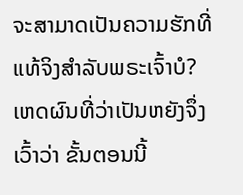ຈະສາມາດເປັນຄວາມຮັກທີ່ແທ້ຈິງສຳລັບພຣະເຈົ້າບໍ? ເຫດຜົນທີ່ວ່າເປັນຫຍັງຈຶ່ງເວົ້າວ່າ ຂັ້ນຕອນນີ້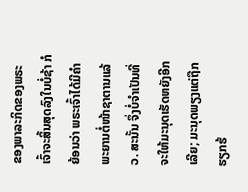ຂອງພາລະກິດຂອງພຣະເຈົ້າຈະສິ້ນສຸດລົງໃນບໍ່ຊ້າ ກໍຍ້ອນວ່າ ພຣະເຈົ້າໄດ້ມີຄຳພະຍານຕໍ່ໜ້າຊາຕານແລ້ວ. ສະນັ້ນ ຈຶ່ງບໍ່ຈຳເປັນທີ່ຈະໃຫ້ມະນຸດເຮັດຫຍັງອີກເລີຍ; ມະນຸດພຽງແຕ່ຖືກຮຽກຮ້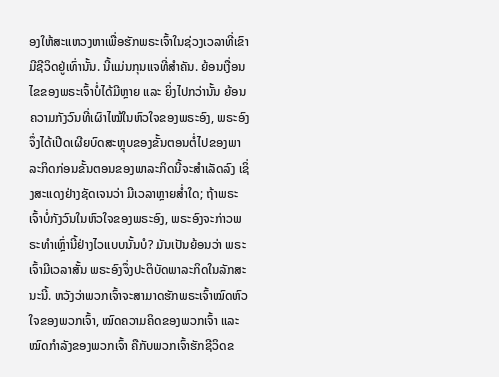ອງໃຫ້ສະແຫວງຫາເພື່ອຮັກພຣະເຈົ້າໃນຊ່ວງເວລາທີ່ເຂົາມີຊີວິດຢູ່ເທົ່ານັ້ນ. ນີ້ແມ່ນກຸນແຈທີ່ສຳຄັນ. ຍ້ອນເງື່ອນໄຂຂອງພຣະເຈົ້າບໍ່ໄດ້ມີຫຼາຍ ແລະ ຍິ່ງໄປກວ່ານັ້ນ ຍ້ອນຄວາມກັງວົນທີ່ເຜົາໄໝ້ໃນຫົວໃຈຂອງພຣະອົງ, ພຣະອົງຈຶ່ງໄດ້ເປີດເຜີຍບົດສະຫຼຸບຂອງຂັ້ນຕອນຕໍ່ໄປຂອງພາລະກິດກ່ອນຂັ້ນຕອນຂອງພາລະກິດນີ້ຈະສຳເລັດລົງ ເຊິ່ງສະແດງຢ່າງຊັດເຈນວ່າ ມີເວລາຫຼາຍສໍ່າໃດ; ຖ້າພຣະເຈົ້າບໍ່ກັງວົນໃນຫົວໃຈຂອງພຣະອົງ, ພຣະອົງຈະກ່າວພຣະທຳເຫຼົ່ານີ້ຢ່າງໄວແບບນັ້ນບໍ? ມັນເປັນຍ້ອນວ່າ ພຣະເຈົ້າມີເວລາສັ້ນ ພຣະອົງຈຶ່ງປະຕິບັດພາລະກິດໃນລັກສະນະນີ້. ຫວັງວ່າພວກເຈົ້າຈະສາມາດຮັກພຣະເຈົ້າໝົດຫົວໃຈຂອງພວກເຈົ້າ, ໝົດຄວາມຄິດຂອງພວກເຈົ້າ ແລະ ໝົດກຳລັງຂອງພວກເຈົ້າ ຄືກັບພວກເຈົ້າຮັກຊີວິດຂ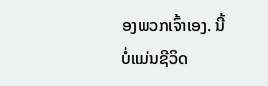ອງພວກເຈົ້າເອງ. ນີ້ບໍ່ແມ່ນຊີວິດ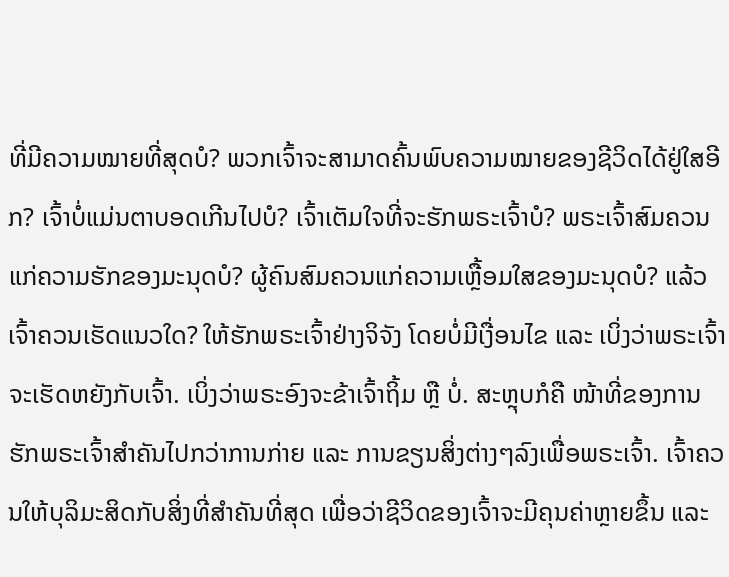ທີ່ມີຄວາມໝາຍທີ່ສຸດບໍ? ພວກເຈົ້າຈະສາມາດຄົ້ນພົບຄວາມໝາຍຂອງຊີວິດໄດ້ຢູ່ໃສອີກ? ເຈົ້າບໍ່ແມ່ນຕາບອດເກີນໄປບໍ? ເຈົ້າເຕັມໃຈທີ່ຈະຮັກພຣະເຈົ້າບໍ? ພຣະເຈົ້າສົມຄວນແກ່ຄວາມຮັກຂອງມະນຸດບໍ? ຜູ້ຄົນສົມຄວນແກ່ຄວາມເຫຼື້ອມໃສຂອງມະນຸດບໍ? ແລ້ວເຈົ້າຄວນເຮັດແນວໃດ? ໃຫ້ຮັກພຣະເຈົ້າຢ່າງຈິຈັງ ໂດຍບໍ່ມີເງື່ອນໄຂ ແລະ ເບິ່ງວ່າພຣະເຈົ້າຈະເຮັດຫຍັງກັບເຈົ້າ. ເບິ່ງວ່າພຣະອົງຈະຂ້າເຈົ້າຖິ້ມ ຫຼື ບໍ່. ສະຫຼຸບກໍຄື ໜ້າທີ່ຂອງການຮັກພຣະເຈົ້າສຳຄັນໄປກວ່າການກ່າຍ ແລະ ການຂຽນສິ່ງຕ່າງໆລົງເພື່ອພຣະເຈົ້າ. ເຈົ້າຄວນໃຫ້ບຸລິມະສິດກັບສິ່ງທີ່ສຳຄັນທີ່ສຸດ ເພື່ອວ່າຊີວິດຂອງເຈົ້າຈະມີຄຸນຄ່າຫຼາຍຂຶ້ນ ແລະ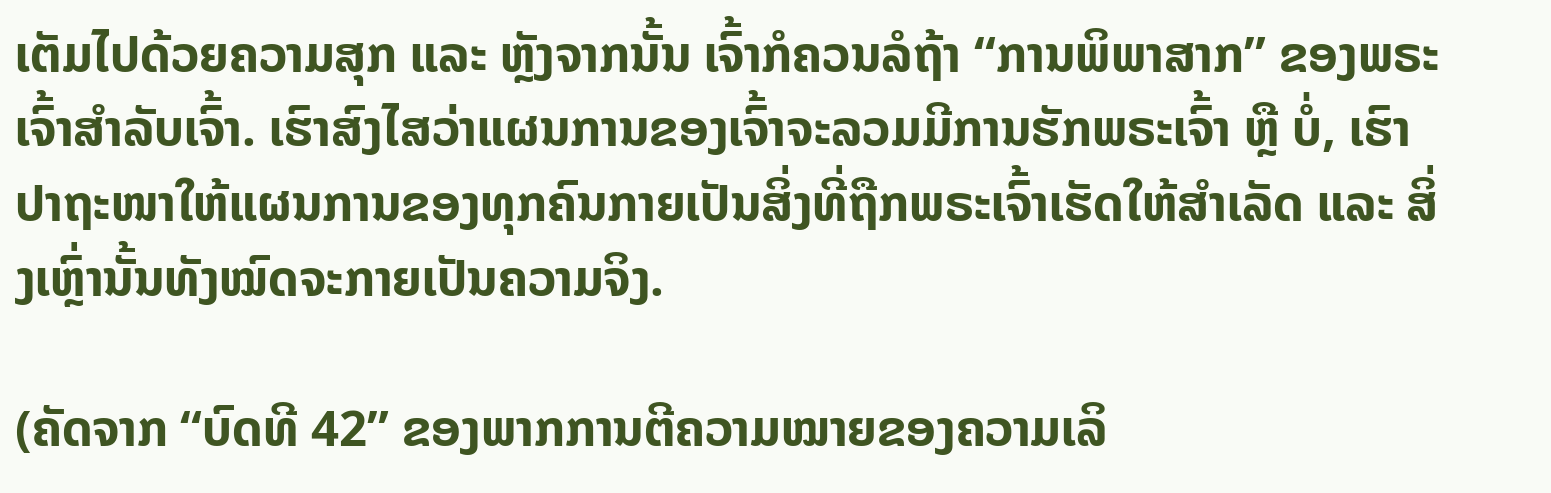ເຕັມໄປດ້ວຍຄວາມສຸກ ແລະ ຫຼັງຈາກນັ້ນ ເຈົ້າກໍຄວນລໍຖ້າ “ການພິພາສາກ” ຂອງພຣະເຈົ້າສຳລັບເຈົ້າ. ເຮົາສົງໄສວ່າແຜນການຂອງເຈົ້າຈະລວມມີການຮັກພຣະເຈົ້າ ຫຼື ບໍ່, ເຮົາປາຖະໜາໃຫ້ແຜນການຂອງທຸກຄົນກາຍເປັນສິ່ງທີ່ຖືກພຣະເຈົ້າເຮັດໃຫ້ສຳເລັດ ແລະ ສິ່ງເຫຼົ່ານັ້ນທັງໝົດຈະກາຍເປັນຄວາມຈິງ.

(ຄັດຈາກ “ບົດທີ 42” ຂອງພາກການຕີຄວາມໝາຍຂອງຄວາມເລິ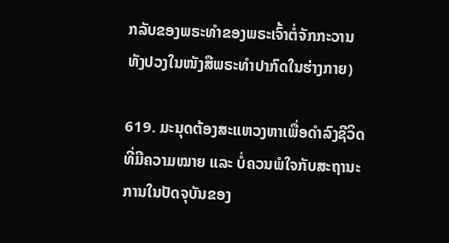ກລັບຂອງພຣະທຳຂອງພຣະເຈົ້າຕໍ່ຈັກກະວານທັງປວງໃນໜັງສືພຣະທຳປາກົດໃນຮ່າງກາຍ)

619. ມະນຸດຕ້ອງສະແຫວງຫາເພື່ອດຳລົງຊີວິດທີ່ມີຄວາມໝາຍ ແລະ ບໍ່ຄວນພໍໃຈກັບສະຖານະການໃນປັດຈຸບັນຂອງ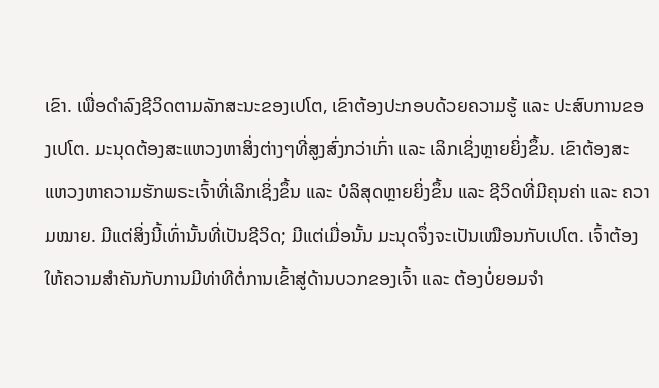ເຂົາ. ເພື່ອດຳລົງຊີວິດຕາມລັກສະນະຂອງເປໂຕ, ເຂົາຕ້ອງປະກອບດ້ວຍຄວາມຮູ້ ແລະ ປະສົບການຂອງເປໂຕ. ມະນຸດຕ້ອງສະແຫວງຫາສິ່ງຕ່າງໆທີ່ສູງສົ່ງກວ່າເກົ່າ ແລະ ເລິກເຊິ່ງຫຼາຍຍິ່ງຂຶ້ນ. ເຂົາຕ້ອງສະແຫວງຫາຄວາມຮັກພຣະເຈົ້າທີ່ເລິກເຊິ່ງຂຶ້ນ ແລະ ບໍລິສຸດຫຼາຍຍິ່ງຂຶ້ນ ແລະ ຊີວິດທີ່ມີຄຸນຄ່າ ແລະ ຄວາມໝາຍ. ມີແຕ່ສິ່ງນີ້ເທົ່ານັ້ນທີ່ເປັນຊີວິດ; ມີແຕ່ເມື່ອນັ້ນ ມະນຸດຈຶ່ງຈະເປັນເໝືອນກັບເປໂຕ. ເຈົ້າຕ້ອງໃຫ້ຄວາມສຳຄັນກັບການມີທ່າທີຕໍ່ການເຂົ້າສູ່ດ້ານບວກຂອງເຈົ້າ ແລະ ຕ້ອງບໍ່ຍອມຈຳ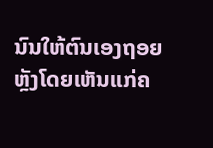ນົນໃຫ້ຕົນເອງຖອຍຫຼັງໂດຍເຫັນແກ່ຄ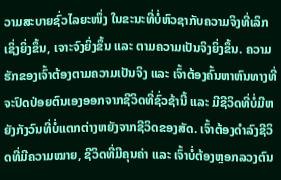ວາມສະບາຍຊົ່ວໄລຍະໜຶ່ງ ໃນຂະນະທີ່ບໍ່ຫົວຊາກັບຄວາມຈິງທີ່ເລິກເຊິ່ງຍິ່ງຂຶ້ນ, ເຈາະຈົງຍິ່ງຂຶ້ນ ແລະ ຕາມຄວາມເປັນຈິງຍິ່ງຂຶ້ນ. ຄວາມຮັກຂອງເຈົ້າຕ້ອງຕາມຄວາມເປັນຈິງ ແລະ ເຈົ້າຕ້ອງຄົ້ນຫາຫົນທາງທີ່ຈະປົດປ່ອຍຕົນເອງອອກຈາກຊີວິດທີ່ຊົ່ວຊ້ານີ້ ແລະ ມີຊີວິດທີ່ບໍ່ມີຫຍັງກັງວົນທີ່ບໍ່ແຕກຕ່າງຫຍັງຈາກຊີວິດຂອງສັດ. ເຈົ້າຕ້ອງດຳລົງຊີວິດທີ່ມີຄວາມໝາຍ, ຊີວິດທີ່ມີຄຸນຄ່າ ແລະ ເຈົ້າບໍ່ຕ້ອງຫຼອກລວງຕົນ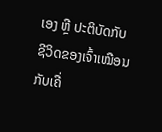ເອງ ຫຼື ປະຕິບັດກັບຊີວິດຂອງເຈົ້າເໝືອນກັບເຄື່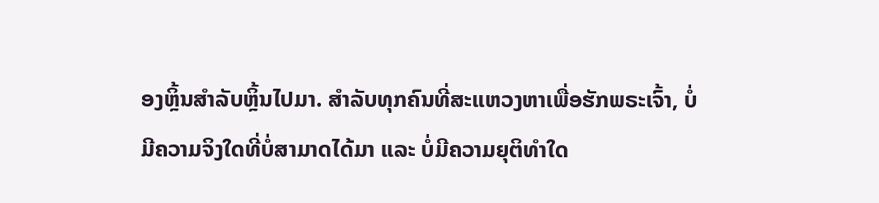ອງຫຼິ້ນສຳລັບຫຼິ້ນໄປມາ. ສຳລັບທຸກຄົນທີ່ສະແຫວງຫາເພື່ອຮັກພຣະເຈົ້າ, ບໍ່ມີຄວາມຈິງໃດທີ່ບໍ່ສາມາດໄດ້ມາ ແລະ ບໍ່ມີຄວາມຍຸຕິທຳໃດ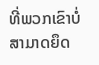ທີ່ພວກເຂົາບໍ່ສາມາດຍຶດ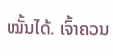ໝັ້ນໄດ້. ເຈົ້າຄວນ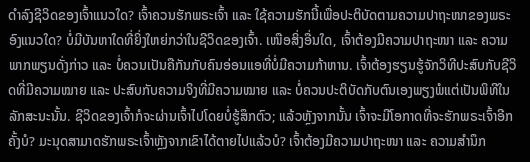ດຳລົງຊີວິດຂອງເຈົ້າແນວໃດ? ເຈົ້າຄວນຮັກພຣະເຈົ້າ ແລະ ໃຊ້ຄວາມຮັກນີ້ເພື່ອປະຕິບັດຕາມຄວາມປາຖະໜາຂອງພຣະອົງແນວໃດ? ບໍ່ມີບັນຫາໃດທີ່ຍິ່ງໃຫຍ່ກວ່າໃນຊີວິດຂອງເຈົ້າ. ເໜືອສິ່ງອື່ນໃດ, ເຈົ້າຕ້ອງມີຄວາມປາຖະໜາ ແລະ ຄວາມພາກພຽນດັ່ງກ່າວ ແລະ ບໍ່ຄວນເປັນຄືກັນກັບຄົນອ່ອນແອທີ່ບໍ່ມີຄວາມກ້າຫານ. ເຈົ້າຕ້ອງຮຽນຮູ້ຈັກວິທີປະສົບກັບຊີວິດທີ່ມີຄວາມໝາຍ ແລະ ປະສົບກັບຄວາມຈິງທີ່ມີຄວາມໝາຍ ແລະ ບໍ່ຄວນປະຕິບັດກັບຕົນເອງພຽງພໍແຕ່ເປັນພິທີໃນລັກສະນະນັ້ນ. ຊີວິດຂອງເຈົ້າກໍຈະຜ່ານເຈົ້າໄປໂດຍບໍ່ຮູ້ສຶກຕົວ; ແລ້ວຫຼັງຈາກນັ້ນ ເຈົ້າຈະມີໂອກາດທີ່ຈະຮັກພຣະເຈົ້າອີກຄັ້ງບໍ? ມະນຸດສາມາດຮັກພຣະເຈົ້າຫຼັງຈາກເຂົາໄດ້ຕາຍໄປແລ້ວບໍ? ເຈົ້າຕ້ອງມີຄວາມປາຖະໜາ ແລະ ຄວາມສຳນຶກ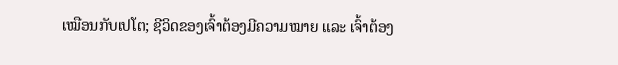ເໝືອນກັບເປໂຕ; ຊີວິດຂອງເຈົ້າຕ້ອງມີຄວາມໝາຍ ແລະ ເຈົ້າຕ້ອງ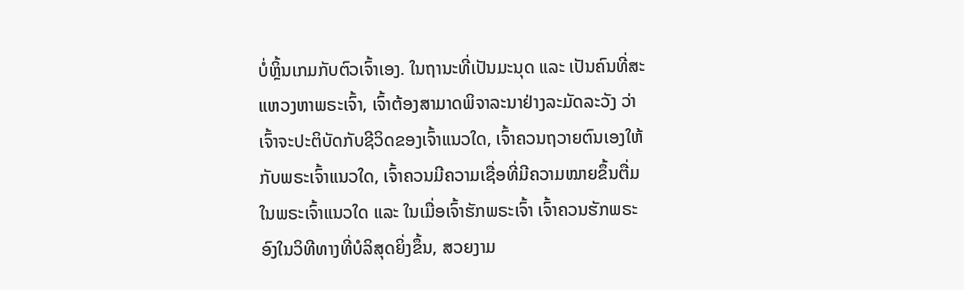ບໍ່ຫຼິ້ນເກມກັບຕົວເຈົ້າເອງ. ໃນຖານະທີ່ເປັນມະນຸດ ແລະ ເປັນຄົນທີ່ສະແຫວງຫາພຣະເຈົ້າ, ເຈົ້າຕ້ອງສາມາດພິຈາລະນາຢ່າງລະມັດລະວັງ ວ່າເຈົ້າຈະປະຕິບັດກັບຊີວິດຂອງເຈົ້າແນວໃດ, ເຈົ້າຄວນຖວາຍຕົນເອງໃຫ້ກັບພຣະເຈົ້າແນວໃດ, ເຈົ້າຄວນມີຄວາມເຊື່ອທີ່ມີຄວາມໝາຍຂຶ້ນຕື່ມໃນພຣະເຈົ້າແນວໃດ ແລະ ໃນເມື່ອເຈົ້າຮັກພຣະເຈົ້າ ເຈົ້າຄວນຮັກພຣະອົງໃນວິທີທາງທີ່ບໍລິສຸດຍິ່ງຂຶ້ນ, ສວຍງາມ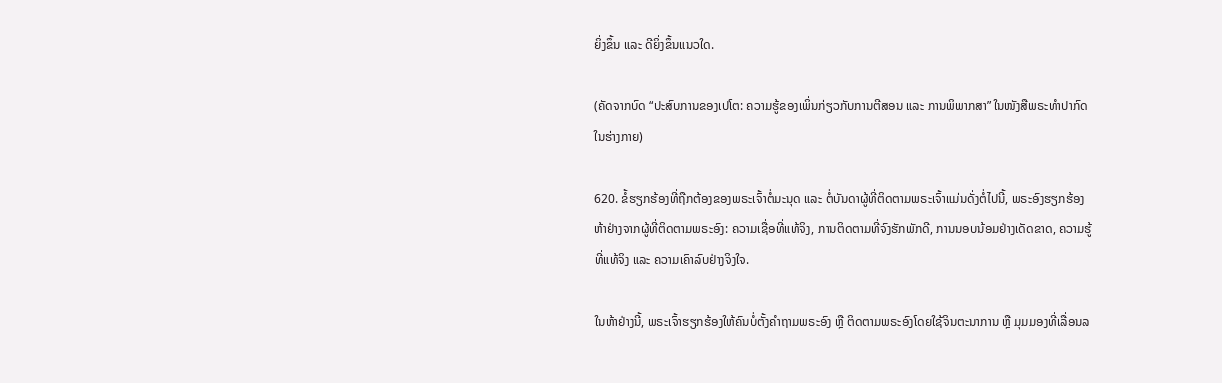ຍິ່ງຂຶ້ນ ແລະ ດີຍິ່ງຂຶ້ນແນວໃດ.

(ຄັດຈາກບົດ “ປະສົບການຂອງເປໂຕ: ຄວາມຮູ້ຂອງເພິ່ນກ່ຽວກັບການຕີສອນ ແລະ ການພິພາກສາ” ໃນໜັງສືພຣະທໍາປາກົດໃນຮ່າງກາຍ)

620. ຂໍ້ຮຽກຮ້ອງທີ່ຖືກຕ້ອງຂອງພຣະເຈົ້າຕໍ່ມະນຸດ ແລະ ຕໍ່ບັນດາຜູ້ທີ່ຕິດຕາມພຣະເຈົ້າແມ່ນດັ່ງຕໍ່ໄປນີ້, ພຣະອົງຮຽກຮ້ອງຫ້າຢ່າງຈາກຜູ້ທີ່ຕິດຕາມພຣະອົງ: ຄວາມເຊື່ອທີ່ແທ້ຈິງ, ການຕິດຕາມທີ່ຈົງຮັກພັກດີ, ການນອບນ້ອມຢ່າງເດັດຂາດ, ຄວາມຮູ້ທີ່ແທ້ຈິງ ແລະ ຄວາມເຄົາລົບຢ່າງຈິງໃຈ.

ໃນຫ້າຢ່າງນີ້, ພຣະເຈົ້າຮຽກຮ້ອງໃຫ້ຄົນບໍ່ຕັ້ງຄຳຖາມພຣະອົງ ຫຼື ຕິດຕາມພຣະອົງໂດຍໃຊ້ຈິນຕະນາການ ຫຼື ມຸມມອງທີ່ເລື່ອນລ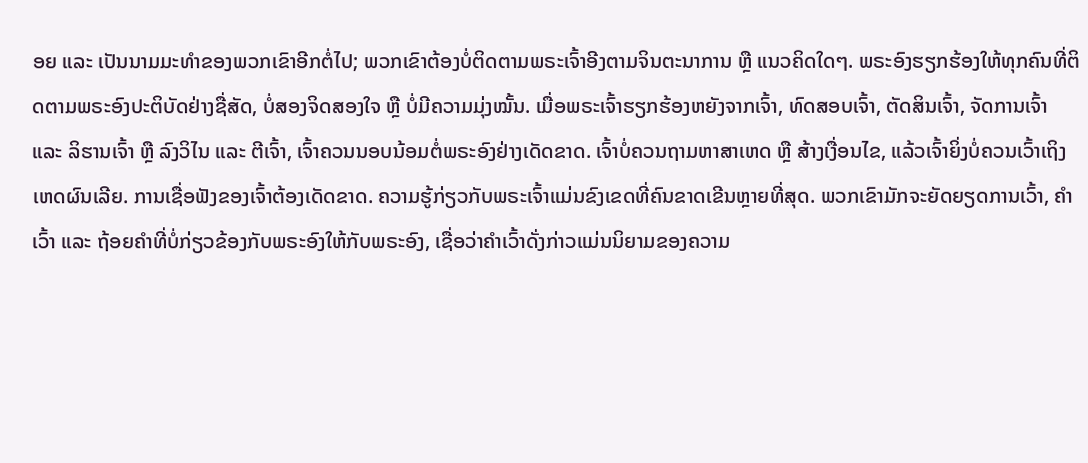ອຍ ແລະ ເປັນນາມມະທຳຂອງພວກເຂົາອີກຕໍ່ໄປ; ພວກເຂົາຕ້ອງບໍ່ຕິດຕາມພຣະເຈົ້າອີງຕາມຈິນຕະນາການ ຫຼື ແນວຄິດໃດໆ. ພຣະອົງຮຽກຮ້ອງໃຫ້ທຸກຄົນທີ່ຕິດຕາມພຣະອົງປະຕິບັດຢ່າງຊື່ສັດ, ບໍ່ສອງຈິດສອງໃຈ ຫຼື ບໍ່ມີຄວາມມຸ່ງໝັ້ນ. ເມື່ອພຣະເຈົ້າຮຽກຮ້ອງຫຍັງຈາກເຈົ້າ, ທົດສອບເຈົ້າ, ຕັດສິນເຈົ້າ, ຈັດການເຈົ້າ ແລະ ລິຮານເຈົ້າ ຫຼື ລົງວິໄນ ແລະ ຕີເຈົ້າ, ເຈົ້າຄວນນອບນ້ອມຕໍ່ພຣະອົງຢ່າງເດັດຂາດ. ເຈົ້າບໍ່ຄວນຖາມຫາສາເຫດ ຫຼື ສ້າງເງື່ອນໄຂ, ແລ້ວເຈົ້າຍິ່ງບໍ່ຄວນເວົ້າເຖິງເຫດຜົນເລີຍ. ການເຊື່ອຟັງຂອງເຈົ້າຕ້ອງເດັດຂາດ. ຄວາມຮູ້ກ່ຽວກັບພຣະເຈົ້າແມ່ນຂົງເຂດທີ່ຄົນຂາດເຂີນຫຼາຍທີ່ສຸດ. ພວກເຂົາມັກຈະຍັດຍຽດການເວົ້າ, ຄຳເວົ້າ ແລະ ຖ້ອຍຄໍາທີ່ບໍ່ກ່ຽວຂ້ອງກັບພຣະອົງໃຫ້ກັບພຣະອົງ, ເຊື່ອວ່າຄໍາເວົ້າດັ່ງກ່າວແມ່ນນິຍາມຂອງຄວາມ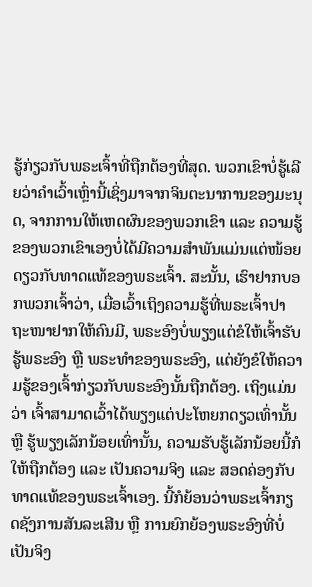ຮູ້ກ່ຽວກັບພຣະເຈົ້າທີ່ຖືກຕ້ອງທີ່ສຸດ. ພວກເຂົາບໍ່ຮູ້ເລີຍວ່າຄຳເວົ້າເຫຼົ່ານີ້ເຊິ່ງມາຈາກຈິນຕະນາການຂອງມະນຸດ, ຈາກການໃຫ້ເຫດຜົນຂອງພວກເຂົາ ແລະ ຄວາມຮູ້ຂອງພວກເຂົາເອງບໍ່ໄດ້ມີຄວາມສຳພັນແມ່ນແຕ່ໜ້ອຍດຽວກັບທາດແທ້ຂອງພຣະເຈົ້າ. ສະນັ້ນ, ເຮົາຢາກບອກພວກເຈົ້າວ່າ, ເມື່ອເວົ້າເຖິງຄວາມຮູ້ທີ່ພຣະເຈົ້າປາຖະໜາຢາກໃຫ້ຄົນມີ, ພຣະອົງບໍ່ພຽງແຕ່ຂໍໃຫ້ເຈົ້າຮັບຮູ້ພຣະອົງ ຫຼື ພຣະທຳຂອງພຣະອົງ, ແຕ່ຍັງຂໍໃຫ້ຄວາມຮູ້ຂອງເຈົ້າກ່ຽວກັບພຣະອົງນັ້ນຖືກຕ້ອງ. ເຖິງແມ່ນວ່າ ເຈົ້າສາມາດເວົ້າໄດ້ພຽງແຕ່ປະໂຫຍກດຽວເທົ່ານັ້ນ ຫຼື ຮູ້ພຽງເລັກນ້ອຍເທົ່ານັ້ນ, ຄວາມຮັບຮູ້ເລັກນ້ອຍນີ້ກໍໃຫ້ຖືກຕ້ອງ ແລະ ເປັນຄວາມຈິງ ແລະ ສອດຄ່ອງກັບທາດແທ້ຂອງພຣະເຈົ້າເອງ. ນີ້ກໍຍ້ອນວ່າພຣະເຈົ້າກຽດຊັງການສັນລະເສີນ ຫຼື ການຍົກຍ້ອງພຣະອົງທີ່ບໍ່ເປັນຈິງ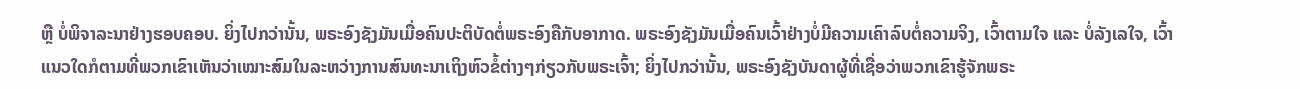ຫຼື ບໍ່ພິຈາລະນາຢ່າງຮອບຄອບ. ຍິ່ງໄປກວ່ານັ້ນ, ພຣະອົງຊັງມັນເມື່ອຄົນປະຕິບັດຕໍ່ພຣະອົງຄືກັບອາກາດ. ພຣະອົງຊັງມັນເມື່ອຄົນເວົ້າຢ່າງບໍ່ມີຄວາມເຄົາລົບຕໍ່ຄວາມຈິງ, ເວົ້າຕາມໃຈ ແລະ ບໍ່ລັງເລໃຈ, ເວົ້າແນວໃດກໍຕາມທີ່ພວກເຂົາເຫັນວ່າເໝາະສົມໃນລະຫວ່າງການສົນທະນາເຖິງຫົວຂໍ້ຕ່າງໆກ່ຽວກັບພຣະເຈົ້າ; ຍິ່ງໄປກວ່ານັ້ນ, ພຣະອົງຊັງບັນດາຜູ້ທີ່ເຊື່ອວ່າພວກເຂົາຮູ້ຈັກພຣະ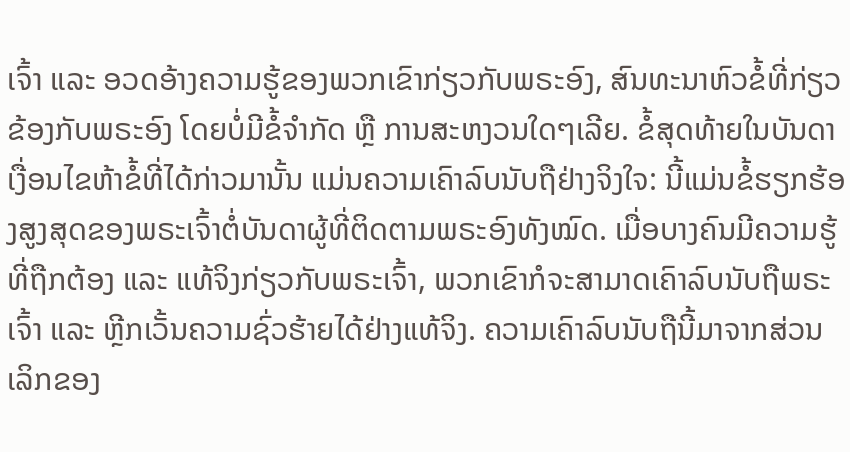ເຈົ້າ ແລະ ອວດອ້າງຄວາມຮູ້ຂອງພວກເຂົາກ່ຽວກັບພຣະອົງ, ສົນທະນາຫົວຂໍ້ທີ່ກ່ຽວຂ້ອງກັບພຣະອົງ ໂດຍບໍ່ມີຂໍ້ຈໍາກັດ ຫຼື ການສະຫງວນໃດໆເລີຍ. ຂໍ້ສຸດທ້າຍໃນບັນດາເງື່ອນໄຂຫ້າຂໍ້ທີ່ໄດ້ກ່າວມານັ້ນ ແມ່ນຄວາມເຄົາລົບນັບຖືຢ່າງຈິງໃຈ: ນີ້ແມ່ນຂໍ້ຮຽກຮ້ອງສູງສຸດຂອງພຣະເຈົ້າຕໍ່ບັນດາຜູ້ທີ່ຕິດຕາມພຣະອົງທັງໝົດ. ເມື່ອບາງຄົນມີຄວາມຮູ້ທີ່ຖືກຕ້ອງ ແລະ ແທ້ຈິງກ່ຽວກັບພຣະເຈົ້າ, ພວກເຂົາກໍຈະສາມາດເຄົາລົບນັບຖືພຣະເຈົ້າ ແລະ ຫຼີກເວັ້ນຄວາມຊົ່ວຮ້າຍໄດ້ຢ່າງແທ້ຈິງ. ຄວາມເຄົາລົບນັບຖືນີ້ມາຈາກສ່ວນເລິກຂອງ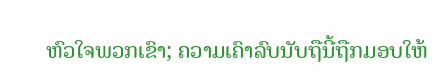ຫົວໃຈພວກເຂົາ; ຄວາມເຄົາລົບນັບຖືນີ້ຖືກມອບໃຫ້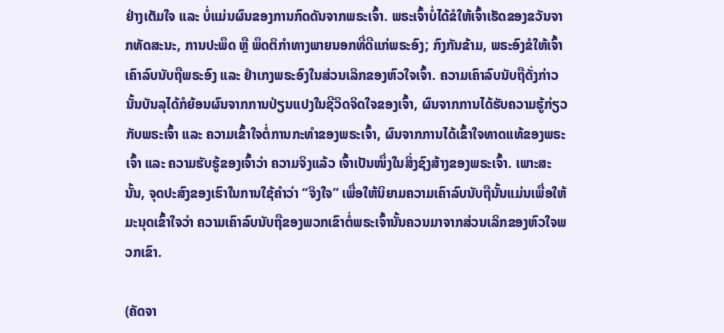ຢ່າງເຕັມໃຈ ແລະ ບໍ່ແມ່ນຜົນຂອງການກົດດັນຈາກພຣະເຈົ້າ. ພຣະເຈົ້າບໍ່ໄດ້ຂໍໃຫ້ເຈົ້າເຮັດຂອງຂວັນຈາກທັດສະນະ, ການປະພຶດ ຫຼື ພຶດຕິກຳທາງພາຍນອກທີ່ດີແກ່ພຣະອົງ; ກົງກັນຂ້າມ, ພຣະອົງຂໍໃຫ້ເຈົ້າເຄົາລົບນັບຖືພຣະອົງ ແລະ ຢຳເກງພຣະອົງໃນສ່ວນເລິກຂອງຫົວໃຈເຈົ້າ. ຄວາມເຄົາລົບນັບຖືດັ່ງກ່າວນັ້ນບັນລຸໄດ້ກໍຍ້ອນຜົນຈາກການປ່ຽນແປງໃນຊີວິດຈິດໃຈຂອງເຈົ້າ, ຜົນຈາກການໄດ້ຮັບຄວາມຮູ້ກ່ຽວກັບພຣະເຈົ້າ ແລະ ຄວາມເຂົ້າໃຈຕໍ່ການກະທຳຂອງພຣະເຈົ້າ, ຜົນຈາກການໄດ້ເຂົ້າໃຈທາດແທ້ຂອງພຣະເຈົ້າ ແລະ ຄວາມຮັບຮູ້ຂອງເຈົ້າວ່າ ຄວາມຈິງແລ້ວ ເຈົ້າເປັນໜຶ່ງໃນສິ່ງຊົງສ້າງຂອງພຣະເຈົ້າ. ເພາະສະນັ້ນ, ຈຸດປະສົງຂອງເຮົາໃນການໃຊ້ຄຳວ່າ “ຈິງໃຈ” ເພື່ອໃຫ້ນິຍາມຄວາມເຄົາລົບນັບຖືນັ້ນແມ່ນເພື່ອໃຫ້ມະນຸດເຂົ້າໃຈວ່າ ຄວາມເຄົາລົບນັບຖືຂອງພວກເຂົາຕໍ່ພຣະເຈົ້ານັ້ນຄວນມາຈາກສ່ວນເລິກຂອງຫົວໃຈພວກເຂົາ.

(ຄັດຈາ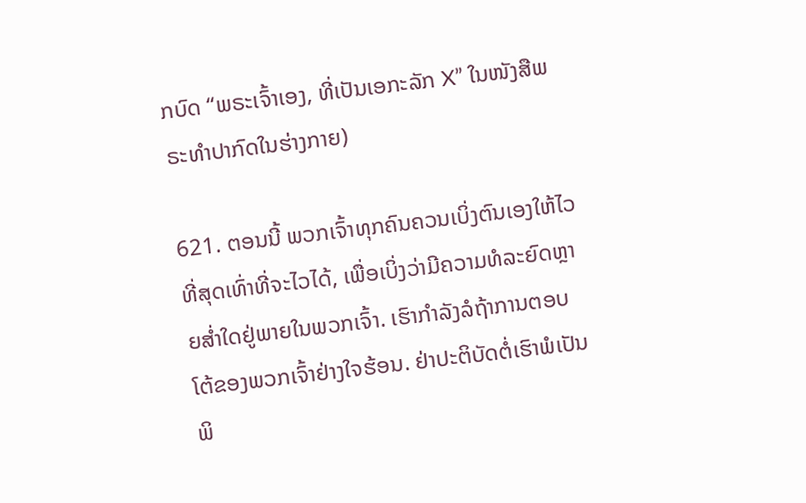ກບົດ “ພຣະເຈົ້າເອງ, ທີ່ເປັນເອກະລັກ X” ໃນໜັງສືພຣະທໍາປາກົດໃນຮ່າງກາຍ)

621. ຕອນນີ້ ພວກເຈົ້າທຸກຄົນຄວນເບິ່ງຕົນເອງໃຫ້ໄວທີ່ສຸດເທົ່າທີ່ຈະໄວໄດ້, ເພື່ອເບິ່ງວ່າມີຄວາມທໍລະຍົດຫຼາຍສໍ່າໃດຢູ່ພາຍໃນພວກເຈົ້າ. ເຮົາກຳລັງລໍຖ້າການຕອບໂຕ້ຂອງພວກເຈົ້າຢ່າງໃຈຮ້ອນ. ຢ່າປະຕິບັດຕໍ່ເຮົາພໍເປັນພິ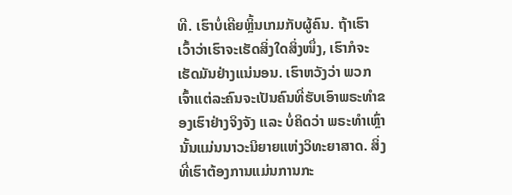ທີ. ເຮົາບໍ່ເຄີຍຫຼິ້ນເກມກັບຜູ້ຄົນ. ຖ້າເຮົາເວົ້າວ່າເຮົາຈະເຮັດສິ່ງໃດສິ່ງໜຶ່ງ, ເຮົາກໍຈະເຮັດມັນຢ່າງແນ່ນອນ. ເຮົາຫວັງວ່າ ພວກເຈົ້າແຕ່ລະຄົນຈະເປັນຄົນທີ່ຮັບເອົາພຣະທໍາຂອງເຮົາຢ່າງຈິງຈັງ ແລະ ບໍ່ຄິດວ່າ ພຣະທໍາເຫຼົ່ານັ້ນແມ່ນນາວະນິຍາຍແຫ່ງວິທະຍາສາດ. ສິ່ງທີ່ເຮົາຕ້ອງການແມ່ນການກະ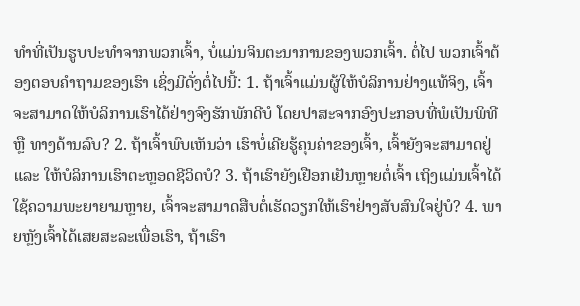ທໍາທີ່ເປັນຮູບປະທໍາຈາກພວກເຈົ້າ, ບໍ່ແມ່ນຈິນຕະນາການຂອງພວກເຈົ້າ. ຕໍ່ໄປ ພວກເຈົ້າຕ້ອງຕອບຄໍາຖາມຂອງເຮົາ ເຊິ່ງມີດັ່ງຕໍ່ໄປນີ້: 1. ຖ້າເຈົ້າແມ່ນຜູ້ໃຫ້ບໍລິການຢ່າງແທ້ຈິງ, ເຈົ້າຈະສາມາດໃຫ້ບໍລິການເຮົາໄດ້ຢ່າງຈົງຮັກພັກດີບໍ ໂດຍປາສະຈາກອົງປະກອບທີ່ພໍເປັນພິທີ ຫຼື ທາງດ້ານລົບ? 2. ຖ້າເຈົ້າພົບເຫັນວ່າ ເຮົາບໍ່ເຄີຍຮູ້ຄຸນຄ່າຂອງເຈົ້າ, ເຈົ້າຍັງຈະສາມາດຢູ່ ແລະ ໃຫ້ບໍລິການເຮົາຕະຫຼອດຊີວິດບໍ? 3. ຖ້າເຮົາຍັງເຢືອກເຢັນຫຼາຍຕໍ່ເຈົ້າ ເຖິງແມ່ນເຈົ້າໄດ້ໃຊ້ຄວາມພະຍາຍາມຫຼາຍ, ເຈົ້າຈະສາມາດສືບຕໍ່ເຮັດວຽກໃຫ້ເຮົາຢ່າງສັບສົນໃຈຢູ່ບໍ? 4. ພາຍຫຼັງເຈົ້າໄດ້ເສຍສະລະເພື່ອເຮົາ, ຖ້າເຮົາ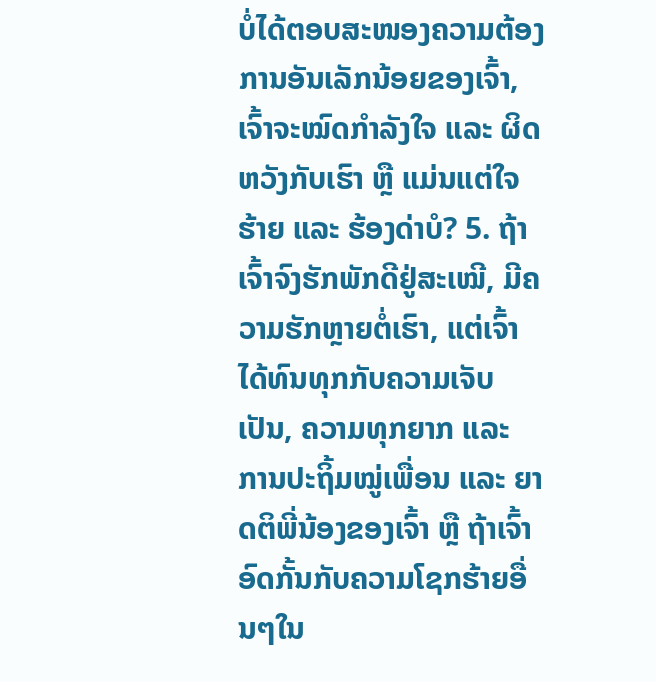ບໍ່ໄດ້ຕອບສະໜອງຄວາມຕ້ອງການອັນເລັກນ້ອຍຂອງເຈົ້າ, ເຈົ້າຈະໝົດກໍາລັງໃຈ ແລະ ຜິດຫວັງກັບເຮົາ ຫຼື ແມ່ນແຕ່ໃຈຮ້າຍ ແລະ ຮ້ອງດ່າບໍ? 5. ຖ້າເຈົ້າຈົງຮັກພັກດີຢູ່ສະເໝີ, ມີຄວາມຮັກຫຼາຍຕໍ່ເຮົາ, ແຕ່ເຈົ້າໄດ້ທົນທຸກກັບຄວາມເຈັບເປັນ, ຄວາມທຸກຍາກ ແລະ ການປະຖິ້ມໝູ່ເພື່ອນ ແລະ ຍາດຕິພີ່ນ້ອງຂອງເຈົ້າ ຫຼື ຖ້າເຈົ້າອົດກັ້ນກັບຄວາມໂຊກຮ້າຍອື່ນໆໃນ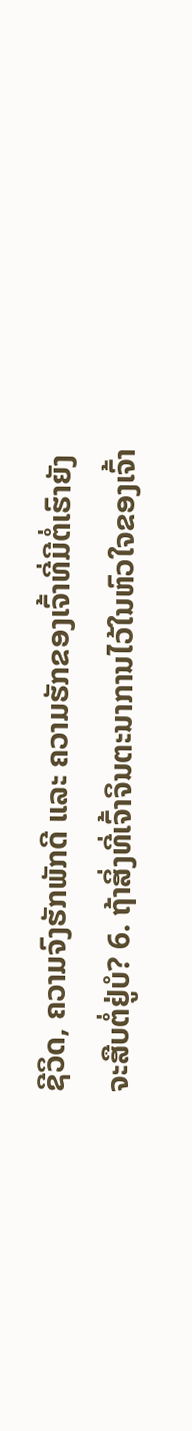ຊີວິດ, ຄວາມຈົງຮັກພັກດີ ແລະ ຄວາມຮັກຂອງເຈົ້າທີ່ມີຕໍ່ເຮົາຍັງຈະສືບຕໍ່ຢູ່ບໍ? 6. ຖ້າສິ່ງທີ່ເຈົ້າຈິນຕະນາການໄວ້ໃນຫົວໃຈຂອງເຈົ້າ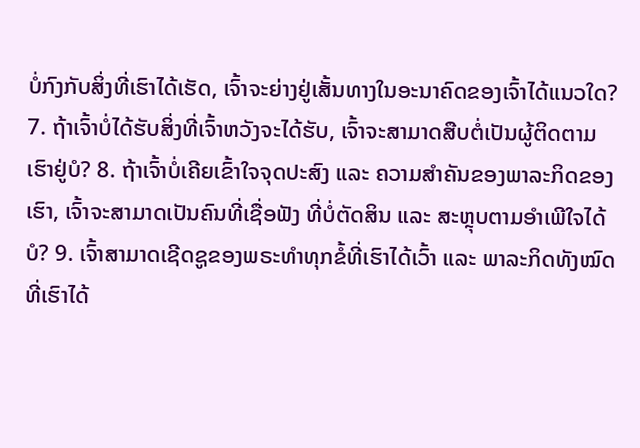ບໍ່ກົງກັບສິ່ງທີ່ເຮົາໄດ້ເຮັດ, ເຈົ້າຈະຍ່າງຢູ່ເສັ້ນທາງໃນອະນາຄົດຂອງເຈົ້າໄດ້ແນວໃດ? 7. ຖ້າເຈົ້າບໍ່ໄດ້ຮັບສິ່ງທີ່ເຈົ້າຫວັງຈະໄດ້ຮັບ, ເຈົ້າຈະສາມາດສືບຕໍ່ເປັນຜູ້ຕິດຕາມເຮົາຢູ່ບໍ? 8. ຖ້າເຈົ້າບໍ່ເຄີຍເຂົ້າໃຈຈຸດປະສົງ ແລະ ຄວາມສໍາຄັນຂອງພາລະກິດຂອງເຮົາ, ເຈົ້າຈະສາມາດເປັນຄົນທີ່ເຊື່ອຟັງ ທີ່ບໍ່ຕັດສິນ ແລະ ສະຫຼຸບຕາມອໍາເພີໃຈໄດ້ບໍ? 9. ເຈົ້າສາມາດເຊີດຊູຂອງພຣະທໍາທຸກຂໍ້ທີ່ເຮົາໄດ້ເວົ້າ ແລະ ພາລະກິດທັງໝົດທີ່ເຮົາໄດ້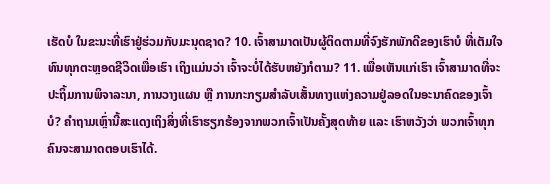ເຮັດບໍ ໃນຂະນະທີ່ເຮົາຢູ່ຮ່ວມກັບມະນຸດຊາດ? 10. ເຈົ້າສາມາດເປັນຜູ້ຕິດຕາມທີ່ຈົງຮັກພັກດີຂອງເຮົາບໍ ທີ່ເຕັມໃຈທົນທຸກຕະຫຼອດຊີວິດເພື່ອເຮົາ ເຖິງແມ່ນວ່າ ເຈົ້າຈະບໍ່ໄດ້ຮັບຫຍັງກໍຕາມ? 11. ເພື່ອເຫັນແກ່ເຮົາ ເຈົ້າສາມາດທີ່ຈະປະຖິ້ມການພິຈາລະນາ, ການວາງແຜນ ຫຼື ການກະກຽມສຳລັບເສັ້ນທາງແຫ່ງຄວາມຢູ່ລອດໃນອະນາຄົດຂອງເຈົ້າບໍ? ຄໍາຖາມເຫຼົ່ານີ້ສະແດງເຖິງສິ່ງທີ່ເຮົາຮຽກຮ້ອງຈາກພວກເຈົ້າເປັນຄັ້ງສຸດທ້າຍ ແລະ ເຮົາຫວັງວ່າ ພວກເຈົ້າທຸກຄົນຈະສາມາດຕອບເຮົາໄດ້.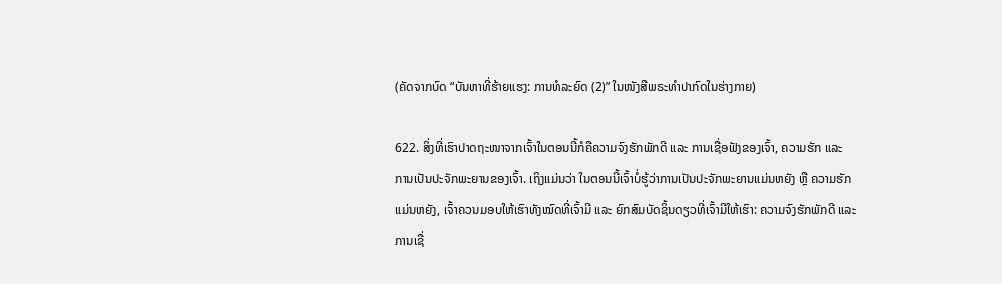(ຄັດຈາກບົດ “ບັນຫາທີ່ຮ້າຍແຮງ: ການທໍລະຍົດ (2)” ໃນໜັງສືພຣະທໍາປາກົດໃນຮ່າງກາຍ)

622. ສິ່ງທີ່ເຮົາປາດຖະໜາຈາກເຈົ້າໃນຕອນນີ້ກໍຄືຄວາມຈົງຮັກພັກດີ ແລະ ການເຊື່ອຟັງຂອງເຈົ້າ, ຄວາມຮັກ ແລະ ການເປັນປະຈັກພະຍານຂອງເຈົ້າ. ເຖິງແມ່ນວ່າ ໃນຕອນນີ້ເຈົ້າບໍ່ຮູ້ວ່າການເປັນປະຈັກພະຍານແມ່ນຫຍັງ ຫຼື ຄວາມຮັກແມ່ນຫຍັງ, ເຈົ້າຄວນມອບໃຫ້ເຮົາທັງໝົດທີ່ເຈົ້າມີ ແລະ ຍົກສົມບັດຊິ້ນດຽວທີ່ເຈົ້າມີໃຫ້ເຮົາ: ຄວາມຈົງຮັກພັກດີ ແລະ ການເຊື່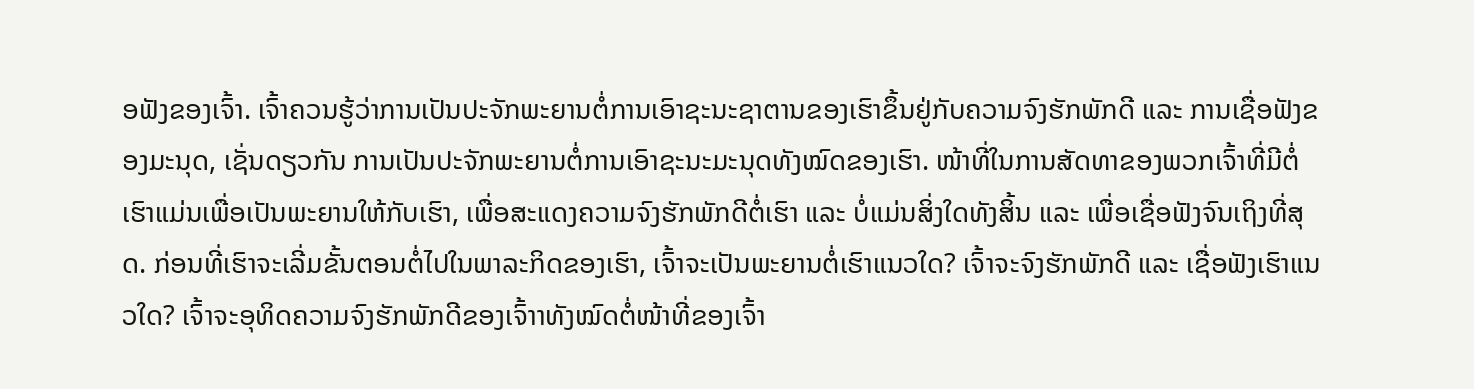ອຟັງຂອງເຈົ້າ. ເຈົ້າຄວນຮູ້ວ່າການເປັນປະຈັກພະຍານຕໍ່ການເອົາຊະນະຊາຕານຂອງເຮົາຂຶ້ນຢູ່ກັບຄວາມຈົງຮັກພັກດີ ແລະ ການເຊື່ອຟັງຂອງມະນຸດ, ເຊັ່ນດຽວກັນ ການເປັນປະຈັກພະຍານຕໍ່ການເອົາຊະນະມະນຸດທັງໝົດຂອງເຮົາ. ໜ້າທີ່ໃນການສັດທາຂອງພວກເຈົ້າທີ່ມີຕໍ່ເຮົາແມ່ນເພື່ອເປັນພະຍານໃຫ້ກັບເຮົາ, ເພື່ອສະແດງຄວາມຈົງຮັກພັກດີຕໍ່ເຮົາ ແລະ ບໍ່ແມ່ນສິ່ງໃດທັງສິ້ນ ແລະ ເພື່ອເຊື່ອຟັງຈົນເຖິງທີ່ສຸດ. ກ່ອນທີ່ເຮົາຈະເລີ່ມຂັ້ນຕອນຕໍ່ໄປໃນພາລະກິດຂອງເຮົາ, ເຈົ້າຈະເປັນພະຍານຕໍ່ເຮົາແນວໃດ? ເຈົ້າຈະຈົງຮັກພັກດີ ແລະ ເຊື່ອຟັງເຮົາແນວໃດ? ເຈົ້າຈະອຸທິດຄວາມຈົງຮັກພັກດີຂອງເຈົ້າາທັງໝົດຕໍ່ໜ້າທີ່ຂອງເຈົ້າ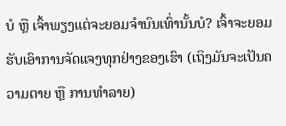ບໍ ຫຼື ເຈົ້າພຽງແຕ່ຈະຍອມຈໍານົນເທົ່ານັ້ນບໍ? ເຈົ້າຈະຍອມຮັບເອົາການຈັດແຈງທຸກຢ່າງຂອງເຮົາ (ເຖິງມັນຈະເປັນຄວາມຕາຍ ຫຼື ການທຳລາຍ)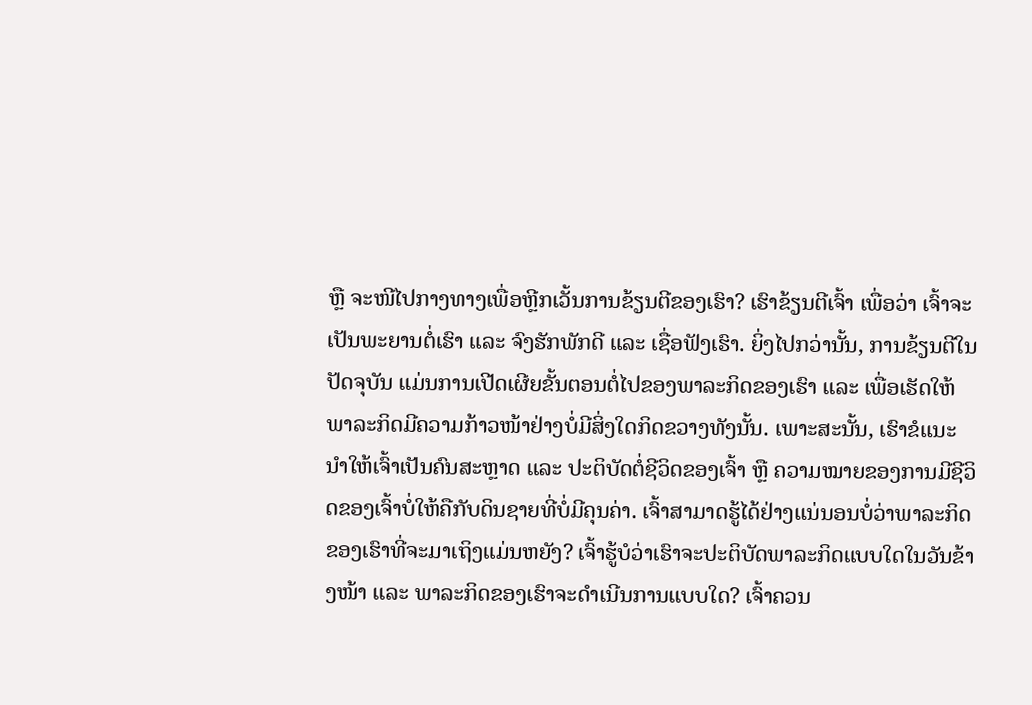ຫຼື ຈະໜີໄປກາງທາງເພື່ອຫຼີກເວັ້ນການຂ້ຽນຕີຂອງເຮົາ? ເຮົາຂ້ຽນຕີເຈົ້າ ເພື່ອວ່າ ເຈົ້າຈະເປັນພະຍານຕໍ່ເຮົາ ແລະ ຈົງຮັກພັກດີ ແລະ ເຊື່ອຟັງເຮົາ. ຍິ່ງໄປກວ່ານັ້ນ, ການຂ້ຽນຕີໃນປັດຈຸບັນ ແມ່ນການເປີດເຜີຍຂັ້ນຕອນຕໍ່ໄປຂອງພາລະກິດຂອງເຮົາ ແລະ ເພື່ອເຮັດໃຫ້ພາລະກິດມີຄວາມກ້າວໜ້າຢ່າງບໍ່ມີສິ່ງໃດກິດຂວາງທັງນັ້ນ. ເພາະສະນັ້ນ, ເຮົາຂໍແນະນຳໃຫ້ເຈົ້າເປັນຄົນສະຫຼາດ ແລະ ປະຕິບັດຕໍ່ຊີວິດຂອງເຈົ້າ ຫຼື ຄວາມໝາຍຂອງການມີຊີວິດຂອງເຈົ້າບໍ່ໃຫ້ຄືກັບດິນຊາຍທີ່ບໍ່ມີຄຸນຄ່າ. ເຈົ້າສາມາດຮູ້ໄດ້ຢ່າງແນ່ນອນບໍ່ວ່າພາລະກິດຂອງເຮົາທີ່ຈະມາເຖິງແມ່ນຫຍັງ? ເຈົ້າຮູ້ບໍວ່າເຮົາຈະປະຕິບັດພາລະກິດແບບໃດໃນວັນຂ້າງໜ້າ ແລະ ພາລະກິດຂອງເຮົາຈະດໍາເນີນການແບບໃດ? ເຈົ້າຄວນ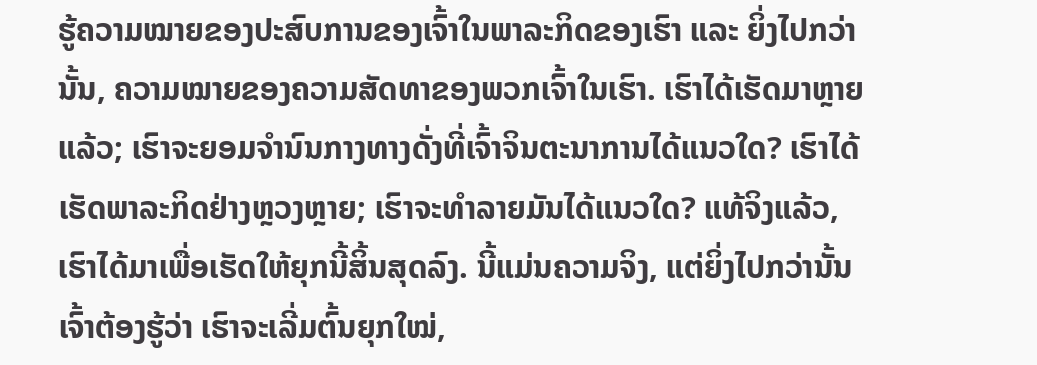ຮູ້ຄວາມໝາຍຂອງປະສົບການຂອງເຈົ້າໃນພາລະກິດຂອງເຮົາ ແລະ ຍິ່ງໄປກວ່ານັ້ນ, ຄວາມໝາຍຂອງຄວາມສັດທາຂອງພວກເຈົ້າໃນເຮົາ. ເຮົາໄດ້ເຮັດມາຫຼາຍແລ້ວ; ເຮົາຈະຍອມຈໍານົນກາງທາງດັ່ງທີ່ເຈົ້າຈິນຕະນາການໄດ້ແນວໃດ? ເຮົາໄດ້ເຮັດພາລະກິດຢ່າງຫຼວງຫຼາຍ; ເຮົາຈະທຳລາຍມັນໄດ້ແນວໃດ? ແທ້ຈິງແລ້ວ, ເຮົາໄດ້ມາເພື່ອເຮັດໃຫ້ຍຸກນີ້ສິ້ນສຸດລົງ. ນີ້ແມ່ນຄວາມຈິງ, ແຕ່ຍິ່ງໄປກວ່ານັ້ນ ເຈົ້າຕ້ອງຮູ້ວ່າ ເຮົາຈະເລີ່ມຕົ້ນຍຸກໃໝ່,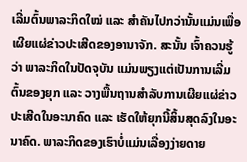ເລີ່ມຕົ້ນພາລະກິດໃໝ່ ແລະ ສໍາຄັນໄປກວ່ານັ້ນແມ່ນເພື່ອເຜີຍແຜ່ຂ່າວປະເສີດຂອງອານາຈັກ. ສະນັ້ນ ເຈົ້າຄວນຮູ້ວ່າ ພາລະກິດໃນປັດຈຸບັນ ແມ່ນພຽງແຕ່ເປັນການເລີ່ມຕົ້ນຂອງຍຸກ ແລະ ວາງພື້ນຖານສຳລັບການເຜີຍແຜ່ຂ່າວປະເສີດໃນອະນາຄົດ ແລະ ເຮັດໃຫ້ຍຸກນີ້ສິ້ນສຸດລົງໃນອະນາຄົດ. ພາລະກິດຂອງເຮົາບໍ່ແມ່ນເລື່ອງງ່າຍດາຍ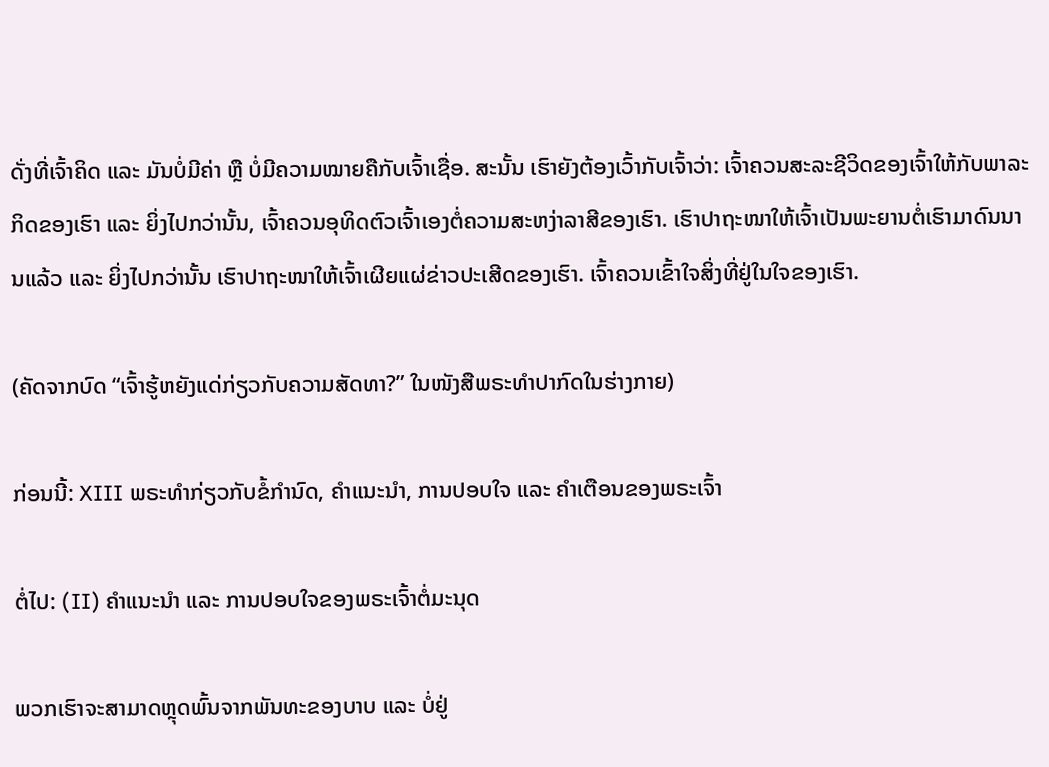ດັ່ງທີ່ເຈົ້າຄິດ ແລະ ມັນບໍ່ມີຄ່າ ຫຼື ບໍ່ມີຄວາມໝາຍຄືກັບເຈົ້າເຊື່ອ. ສະນັ້ນ ເຮົາຍັງຕ້ອງເວົ້າກັບເຈົ້າວ່າ: ເຈົ້າຄວນສະລະຊີວິດຂອງເຈົ້າໃຫ້ກັບພາລະກິດຂອງເຮົາ ແລະ ຍິ່ງໄປກວ່ານັ້ນ, ເຈົ້າຄວນອຸທິດຕົວເຈົ້າເອງຕໍ່ຄວາມສະຫງ່າລາສີຂອງເຮົາ. ເຮົາປາຖະໜາໃຫ້ເຈົ້າເປັນພະຍານຕໍ່ເຮົາມາດົນນານແລ້ວ ແລະ ຍິ່ງໄປກວ່ານັ້ນ ເຮົາປາຖະໜາໃຫ້ເຈົ້າເຜີຍແຜ່ຂ່າວປະເສີດຂອງເຮົາ. ເຈົ້າຄວນເຂົ້າໃຈສິ່ງທີ່ຢູ່ໃນໃຈຂອງເຮົາ.

(ຄັດຈາກບົດ “ເຈົ້າຮູ້ຫຍັງແດ່ກ່ຽວກັບຄວາມສັດທາ?” ໃນໜັງສືພຣະທໍາປາກົດໃນຮ່າງກາຍ)

ກ່ອນນີ້: XIII ພຣະທຳກ່ຽວກັບຂໍ້ກໍານົດ, ຄຳແນະນຳ, ການປອບໃຈ ແລະ ຄຳເຕືອນຂອງພຣະເຈົ້າ

ຕໍ່ໄປ: (II) ຄຳແນະນຳ ແລະ ການປອບໃຈຂອງພຣະເຈົ້າຕໍ່ມະນຸດ

ພວກເຮົາຈະສາມາດຫຼຸດພົ້ນຈາກພັນທະຂອງບາບ ແລະ ບໍ່ຢູ່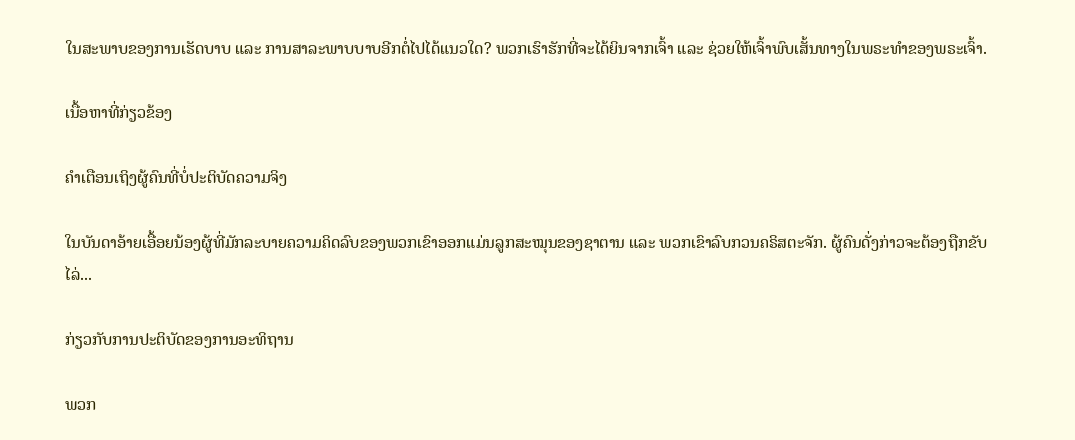ໃນສະພາບຂອງການເຮັດບາບ ແລະ ການສາລະພາບບາບອີກຕໍ່ໄປໄດ້ແນວໃດ? ພວກເຮົາຮັກທີ່ຈະໄດ້ຍິນຈາກເຈົ້າ ແລະ ຊ່ວຍໃຫ້ເຈົ້າພົບເສັ້ນທາງໃນພຣະທຳຂອງພຣະເຈົ້າ.

ເນື້ອຫາທີ່ກ່ຽວຂ້ອງ

ຄໍາເຕືອນເຖິງຜູ້ຄົນທີ່ບໍ່ປະຕິບັດຄວາມຈິງ

ໃນບັນດາອ້າຍເອື້ອຍນ້ອງຜູ້ທີ່ມັກລະບາຍຄວາມຄິດລົບຂອງພວກເຂົາອອກແມ່ນລູກສະໝຸນຂອງຊາຕານ ແລະ ພວກເຂົາລົບກວນຄຣິສຕະຈັກ. ຜູ້ຄົນດັ່ງກ່າວຈະຕ້ອງຖືກຂັບໄລ່...

ກ່ຽວກັບການປະຕິບັດຂອງການອະທິຖານ

ພວກ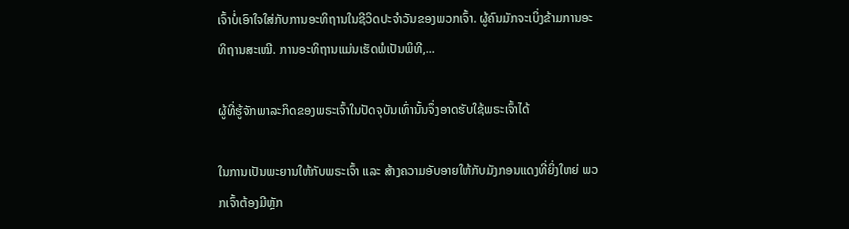ເຈົ້າບໍ່ເອົາໃຈໃສ່ກັບການອະທິຖານໃນຊີວິດປະຈໍາວັນຂອງພວກເຈົ້າ. ຜູ້ຄົນມັກຈະເບິ່ງຂ້າມການອະທິຖານສະເໝີ. ການອະທິຖານແມ່ນເຮັດພໍເປັນພິທີ,...

ຜູ້ທີ່ຮູ້ຈັກພາລະກິດຂອງພຣະເຈົ້າໃນປັດຈຸບັນເທົ່ານັ້ນຈຶ່ງອາດຮັບໃຊ້ພຣະເຈົ້າໄດ້

ໃນການເປັນພະຍານໃຫ້ກັບພຣະເຈົ້າ ແລະ ສ້າງຄວາມອັບອາຍໃຫ້ກັບມັງກອນແດງທີ່ຍິ່ງໃຫຍ່ ພວກເຈົ້າຕ້ອງມີຫຼັກ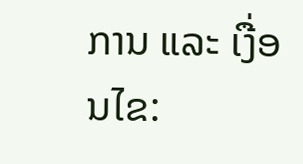ການ ແລະ ເງື່ອນໄຂ: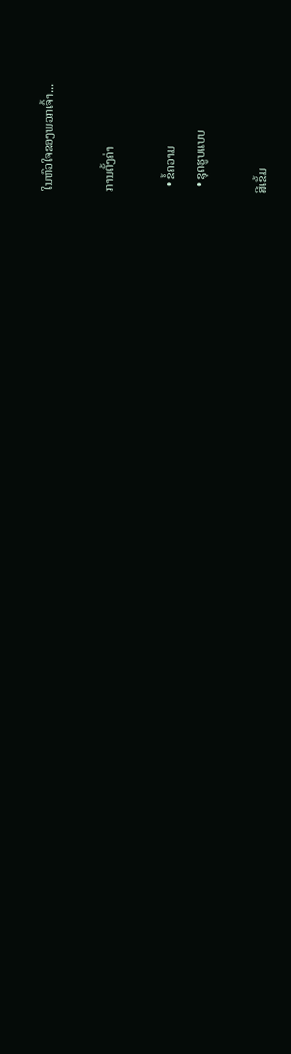ໃນຫົວໃຈຂອງພວກເຈົ້າ...

ການຕັ້ງຄ່າ

  • ຂໍ້ຄວາມ
  • ຊຸດຮູບແບບ

ສີເຂັ້ມ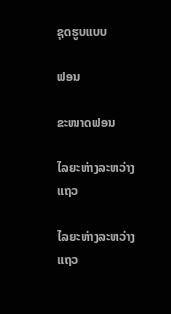ຊຸດຮູບແບບ

ຟອນ

ຂະໜາດຟອນ

ໄລຍະຫ່າງລະຫວ່າງແຖວ

ໄລຍະຫ່າງລະຫວ່າງແຖວ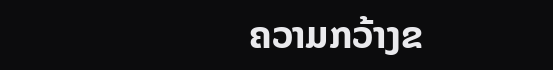ຄວາມກວ້າງຂ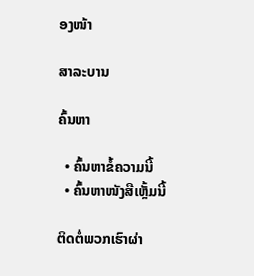ອງໜ້າ

ສາລະບານ

ຄົ້ນຫາ

  • ຄົ້ນຫາຂໍ້ຄວາມນີ້
  • ຄົ້ນຫາໜັງສືເຫຼັ້ມນີ້

ຕິດຕໍ່ພວກເຮົາຜ່າ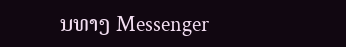ນທາງ Messenger